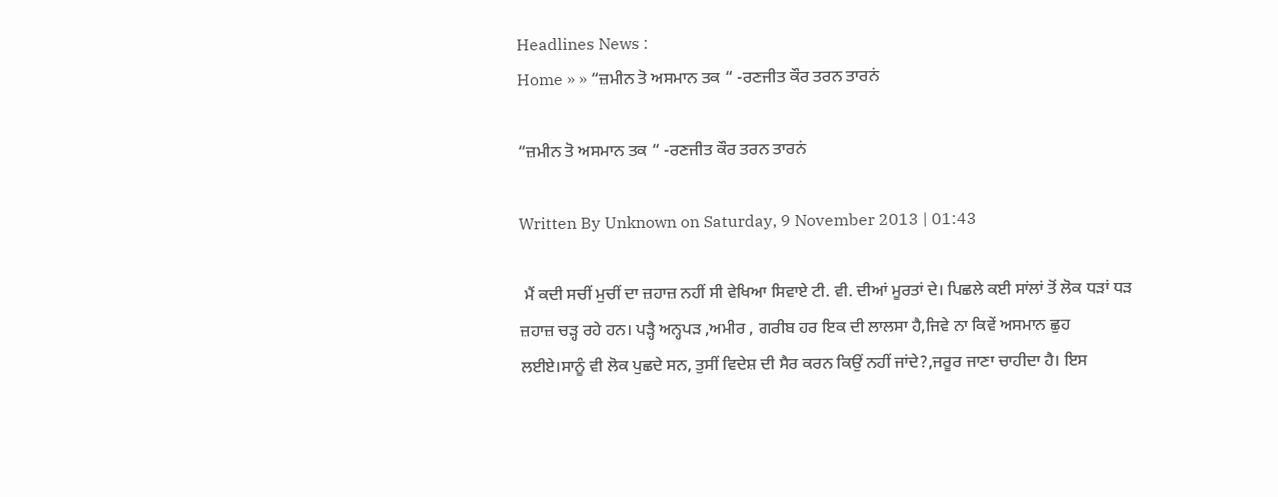Headlines News :
Home » » “ਜ਼ਮੀਨ ਤੋ ਅਸਮਾਨ ਤਕ “ -ਰਣਜੀਤ ਕੌਰ ਤਰਨ ਤਾਰਨਂ

“ਜ਼ਮੀਨ ਤੋ ਅਸਮਾਨ ਤਕ “ -ਰਣਜੀਤ ਕੌਰ ਤਰਨ ਤਾਰਨਂ

Written By Unknown on Saturday, 9 November 2013 | 01:43

 ਮੈਂ ਕਦੀ ਸਚੀਂ ਮੁਚੀਂ ਦਾ ਜ਼ਹਾਜ਼ ਨਹੀਂ ਸੀ ਵੇਖਿਆ ਸਿਵਾਏ ਟੀ. ਵੀ. ਦੀਆਂ ਮੂਰਤਾਂ ਦੇ। ਪਿਛਲੇ ਕਈ ਸਾਂਲਾਂ ਤੋਂ ਲੋਕ ਧੜਾਂ ਧੜ ਜ਼ਹਾਜ਼ ਚੜ੍ਹ ਰਹੇ ਹਨ। ਪੜ੍ਹੈ ਅਨ੍ਹਪੜ ,ਅਮੀਰ , ਗਰੀਬ ਹਰ ਇਕ ਦੀ ਲਾਲਸਾ ਹੈ,ਜਿਵੇ ਨਾ ਕਿਵੇਂ ਅਸਮਾਨ ਛੁਹ ਲਈਏ।ਸਾਨੂੰ ਵੀ ਲੋਕ ਪੁਛਦੇ ਸਨ, ਤੁਸੀਂ ਵਿਦੇਸ਼ ਦੀ ਸੈਰ ਕਰਨ ਕਿਉਂ ਨਹੀਂ ਜਾਂਦੇ?,ਜਰੂਰ ਜਾਣਾ ਚਾਹੀਦਾ ਹੈ। ਇਸ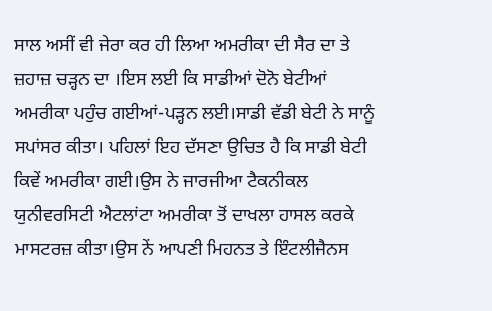ਸਾਲ ਅਸੀਂ ਵੀ ਜੇਰਾ ਕਰ ਹੀ ਲਿਆ ਅਮਰੀਕਾ ਦੀ ਸੈਰ ਦਾ ਤੇ ਜ਼ਹਾਜ਼ ਚੜ੍ਹਨ ਦਾ ।ਇਸ ਲਈ ਕਿ ਸਾਡੀਆਂ ਦੋਨੋ ਬੇਟੀਆਂ ਅਮਰੀਕਾ ਪਹੁੰਚ ਗਈਆਂ-ਪੜ੍ਹਨ ਲਈ।ਸਾਡੀ ਵੱਡੀ ਬੇਟੀ ਨੇ ਸਾਨੂੰ ਸਪਾਂਸਰ ਕੀਤਾ। ਪਹਿਲਾਂ ਇਹ ਦੱਸਣਾ ਉਚਿਤ ਹੈ ਕਿ ਸਾਡੀ ਬੇਟੀ ਕਿਵੇਂ ਅਮਰੀਕਾ ਗਈ।ਉਸ ਨੇ ਜਾਰਜੀਆ ਟੈਕਨੀਕਲ ਯੁਨੀਵਰਸਿਟੀ ਐਟਲਾਂਟਾ ਅਮਰੀਕਾ ਤੋਂ ਦਾਖਲਾ ਹਾਸਲ ਕਰਕੇ ਮਾਸਟਰਜ਼ ਕੀਤਾ।ਉਸ ਨੇਂ ਆਪਣੀ ਮਿਹਨਤ ਤੇ ਇੰਟਲੀਜੈਨਸ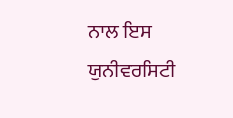ਨਾਲ ਇਸ ਯੁਨੀਵਰਸਿਟੀ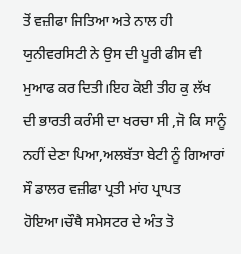ਤੋਂ ਵਜ਼ੀਫਾ ਜਿਤਿਆ ਅਤੇ ਨਾਲ ਹੀ ਯੁਨੀਵਰਸਿਟੀ ਨੇ ਉਸ ਦੀ ਪੂਰੀ ਫੀਸ ਵੀ ਮੁਆਫ ਕਰ ਦਿਤੀ।ਇਹ ਕੋਈ ਤੀਹ ਕੁ ਲੱਖ ਦੀ ਭਾਰਤੀ ਕਰੰਸੀ ਦਾ ਖਰਚਾ ਸੀ ,ਜੋ ਕਿ ਸਾਨੂੰ ਨਹੀਂ ਦੇਣਾ ਪਿਆ,ਅਲਬੱਤਾ ਬੇਟੀ ਨੂੰ ਗਿਆਰਾਂ ਸੌ ਡਾਲਰ ਵਜ਼ੀਫਾ ਪ੍ਰਤੀ ਮਾਂਹ ਪ੍ਰਾਪਤ ਹੋਇਆ।ਚੌਥੈ ਸਮੇਸਟਰ ਦੇ ਅੰਤ ਤੋ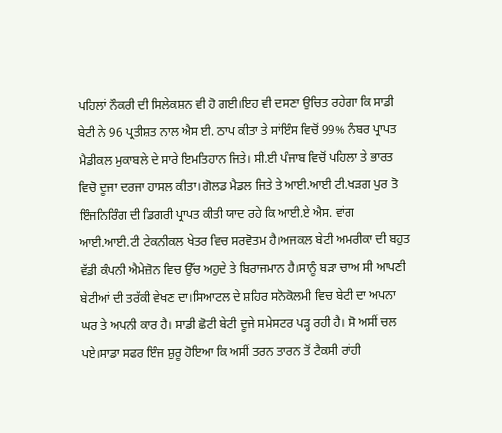ਪਹਿਲਾਂ ਨੌਕਰੀ ਦੀ ਸਿਲੇਕਸ਼ਨ ਵੀ ਹੋ ਗਈ।ਇਹ ਵੀ ਦਸਣਾ ਉਚਿਤ ਰਹੇਗਾ ਕਿ ਸਾਡੀ ਬੇਟੀ ਨੇ 96 ਪ੍ਰਤੀਸ਼ਤ ਨਾਲ ਐਸ ਈ. ਠਾਪ ਕੀਤਾ ਤੇ ਸਾਂਇੰਸ ਵਿਚੋਂ 99% ਨੰਬਰ ਪ੍ਰਾਪਤ ਮੈਡੀਕਲ ਮੁਕਾਬਲੇ ਦੇ ਸਾਰੇ ਇਮਤਿਹਾਨ ਜਿਤੇ। ਸੀ.ਈ ਪੰਜਾਬ ਵਿਚੋਂ ਪਹਿਲਾ ਤੇ ਭਾਰਤ ਵਿਚੋ ਦੂਜਾ ਦਰਜਾ ਹਾਸਲ ਕੀਤਾ।ਗੋਲਡ ਮੈਡਲ ਜਿਤੇ ਤੇ ਆਈ.ਆਈ ਟੀ.ਖੜਗ ਪੁਰ ਤੋ ਇੰਜਨਿਰਿੰਗ ਦੀ ਡਿਗਰੀ ਪ੍ਰਾਪਤ ਕੀਤੀ ਯਾਦ ਰਹੇ ਕਿ ਆਈ.ਏ ਐਸ. ਵਾਂਗ ਆਈ.ਆਈ.ਟੀ ਟੇਕਨੀਕਲ ਖੇਤਰ ਵਿਚ ਸਰਵੋਤਮ ਹੈ।ਅਜਕਲ ਬੇਟੀ ਅਮਰੀਕਾ ਦੀ ਬਹੁਤ ਵੱਡੀ ਕੰਪਨੀ ਐਮੇਜ਼ੋਨ ਵਿਚ ਉੱਚ ਅਹੁਦੇ ਤੇ ਬਿਰਾਜਮਾਨ ਹੈ।ਸਾਨੂੰ ਬੜਾ ਚਾਅ ਸੀ ਆਪਣੀ ਬੇਟੀਆਂ ਦੀ ਤਰੱਕੀ ਵੇਖਣ ਦਾ।ਸਿਆਟਲ ਦੇ ਸ਼ਹਿਰ ਸਨੋਕੋਲਮੀ ਵਿਚ ਬੇਟੀ ਦਾ ਅਪਨਾ ਘਰ ਤੇ ਅਪਨੀ ਕਾਰ ਹੈ। ਸਾਡੀ ਛੋਟੀ ਬੇਟੀ ਦੂਜੇ ਸਮੇਸਟਰ ਪੜ੍ਹ ਰਹੀ ਹੈ। ਸੋ ਅਸੀਂ ਚਲ ਪਏ।ਸਾਡਾ ਸਫਰ ਇੰਜ ਸ਼ੁਰੂ ਹੋਇਆ ਕਿ ਅਸੀਂ ਤਰਨ ਤਾਰਨ ਤੋਂ ਟੈਕਸੀ ਰਾਂਹੀ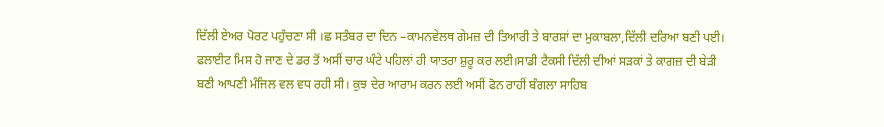ਦਿੱਲੀ ਏਅਰ ਪੋਰਟ ਪਹੁੰਚਣਾ ਸੀ ।ਛ ਸਤੰਬਰ ਦਾ ਦਿਨ –ਕਾਮਨਵੇਲਥ ਗੇਮਜ਼ ਦੀ ਤਿਆਰੀ ਤੇ ਬਾਰਸ਼ਾਂ ਦਾ ਮੁਕਾਬਲਾ,ਦਿੱਲੀ ਦਰਿਆ ਬਣੀ ਪਈ। ਫਲਾਈਟ ਮਿਸ ਹੋ ਜਾਣ ਦੇ ਡਰ ਤੋਂ ਅਸੀਂ ਚਾਰ ਘੰਟੇ ਪਹਿਲਾਂ ਹੀ ਯਾਤਰਾ ਸ਼ੁਰੂ ਕਰ ਲਈ।ਸਾਡੀ ਟੈਕਸੀ ਦਿੱਲੀ ਦੀਆਂ ਸੜਕਾਂ ਤੇ ਕਾਗਜ਼ ਦੀ ਬੇੜੀ ਬਣੀ ਆਪਣੀ ਮੰਜਿਲ ਵਲ ਵਧ ਰਹੀ ਸੀ। ਕੁਝ ਦੇਰ ਆਰਾਮ ਕਰਨ ਲਈ ਅਸੀਂ ਫੋਨ ਰਾਹੀਂ ਬੰਗਲਾ ਸਾਹਿਬ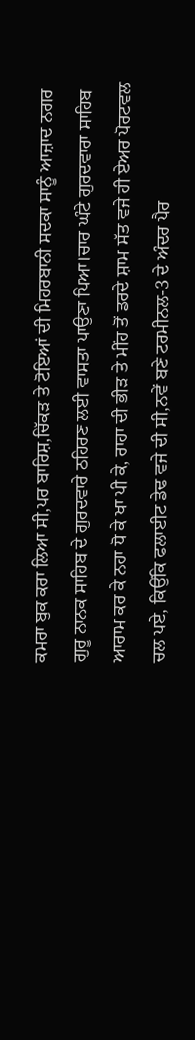ਕਮਰਾ ਬੁਕ ਕਰਾ ਲਿਆ ਸੀ,ਪਰ ਬਾਰਿਸ਼,ਚਿੱਕੜ ਤੇ ਟੋਇਆਂ ਦੀ ਮਿਹਰਬਾਨੀ ਸਦਕਾ ਸਾਨੂੰ ਆਜ਼ਾਦ ਨਗਰ ਗੁਰੂ ਨਾਨਕ ਸਾਹਿਬ ਦੇ ਗੁਰਦਵਾਰੇ ਠਹਿਰਣ ਲਈ ਵਾਸਤਾ ਪਾਉਣਾ ਪਿਆ।ਚਾਰ ਘੰਟੇ ਗੁਰਦਵਾਰਾ ਸਾਹਿਬ ਆਰਾਮ ਕਰ ਕੇ ਨਹਾ ਧੋ ਕੇ ਖਾ ਪੀ ਕੇ, ਰਾਹਾ ਦੀ ਭੀੜ ਤੇ ਮੀਂਹ ਤੋਂ ਡਰਦੇ ਸ਼ਾਮ ਸੱਤ ਵਜੇ ਹੀ ਏਅਰ ਪੋਰਟਵਲ ਚਲ ਪਏ, ਕਿਉਂਕਿ ਫਲਾਈਟ ਡੇਢ ਵਜੇ ਦੀ ਸੀ,ਨਵੇਂ ਬਣੇ ਟਰਮੀਨਲ-3 ਦੇ ਅੰਦਰ ਪੈਰ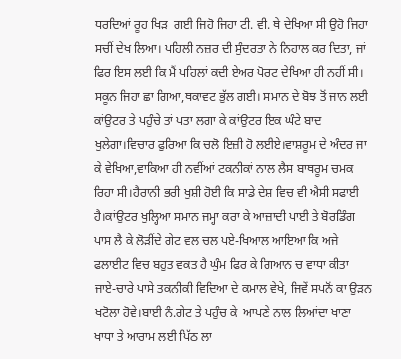ਧਰਦਿਆਂ ਰੂਹ ਖਿੜ  ਗਈ ਜਿਹੋ ਜਿਹਾ ਟੀ. ਵੀ. ਥੇ ਦੇਖਿਆ ਸੀ ਉਹੋ ਜਿਹਾ ਸਚੀਂ ਦੇਖ ਲਿਆ। ਪਹਿਲੀ ਨਜ਼ਰ ਦੀ ਸੁੰਦਰਤਾ ਨੇ ਨਿਹਾਲ ਕਰ ਦਿਤਾ, ਜਾਂ ਫਿਰ ਇਸ ਲਈ ਕਿ ਮੈਂ ਪਹਿਲਾਂ ਕਦੀ ਏਅਰ ਪੋਰਟ ਦੇਖਿਆ ਹੀ ਨਹੀਂ ਸੀ। ਸਕੂਨ ਜਿਹਾ ਛਾ ਗਿਆ,ਥਕਾਵਟ ਭੁੱਲ ਗਈ। ਸਮਾਨ ਦੇ ਬੋਝ ਤੋਂ ਜਾਨ ਲਈ ਕਾਂਉਟਰ ਤੇ ਪਹੁੰਚੇ ਤਾਂ ਪਤਾ ਲਗਾ ਕੇ ਕਾਂਉਟਰ ਇਕ ਘੰਟੇ ਬਾਦ ਖੁਲੇਗਾ।ਵਿਚਾਰ ਫੁਰਿਆ ਕਿ ਚਲੋ ਇਜ਼ੀ ਹੋ ਲਈਏ।ਵਾਸ਼ਰੂਮ ਦੇ ਅੰਦਰ ਜਾ ਕੇ ਵੇਖਿਆ,ਵਾਕਿਆ ਹੀ ਨਵੀਂਆਂ ਟਕਨੀਕਾਂ ਨਾਲ ਲੈਸ ਬਾਥਰੂਮ ਚਮਕ ਰਿਹਾ ਸੀ।ਹੈਰਾਨੀ ਭਰੀ ਖੁਸ਼ੀ ਹੋਈ ਕਿ ਸਾਡੇ ਦੇਸ਼ ਵਿਚ ਵੀ ਐਸੀ ਸਫਾਈ ਹੈ।ਕਾਂਉਟਰ ਖੁਲ੍ਹਿਆ ਸਮਾਨ ਜਮ੍ਹਾ ਕਰਾ ਕੇ ਆਜ਼ਾਦੀ ਪਾਈ ਤੇ ਬੋਰਡਿੰਗ ਪਾਸ ਲੈ ਕੇ ਲੋੜੀਂਦੇ ਗੇਟ ਵਲ ਚਲ ਪਏ-ਖਿਆਲ ਆਇਆ ਕਿ ਅਜੇ ਫਲਾਈਟ ਵਿਚ ਬਹੁਤ ਵਕਤ ਹੈ ਘੁੰਮ ਫਿਰ ਕੇ ਗਿਆਨ ਚ ਵਾਧਾ ਕੀਤਾ ਜਾਏ-ਚਾਰੇ ਪਾਸੇ ਤਕਨੀਕੀ ਵਿਦਿਆ ਦੇ ਕਮਾਲ ਵੇਖੇ, ਜਿਵੇਂ ਸਪਨੋਂ ਕਾ ਉੜਨ ਖਟੋਲਾ ਹੋਵੇ।ਬਾਈ ਨੰ.ਗੇਟ ਤੇ ਪਹੁੰਚ ਕੇ  ਆਪਣੇ ਨਾਲ ਲਿਆਂਦਾ ਖਾਣਾ ਖਾਧਾ ਤੇ ਆਰਾਮ ਲਈ ਪਿੱਠ ਲਾ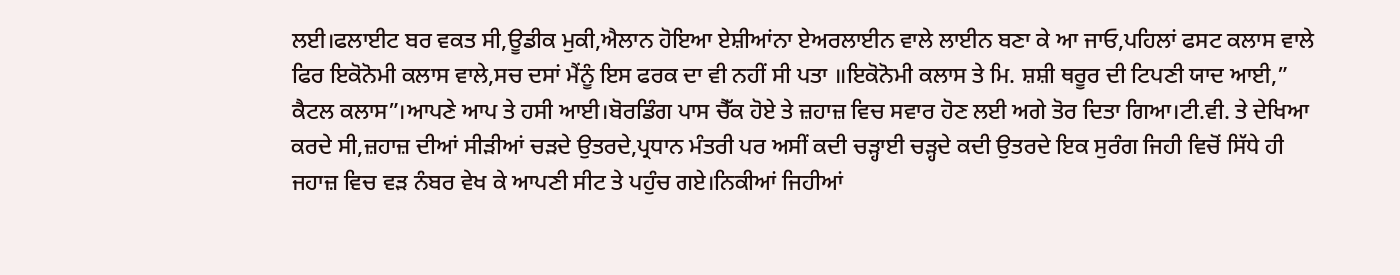ਲਈ।ਫਲਾਈਟ ਬਰ ਵਕਤ ਸੀ,ਊਡੀਕ ਮੁਕੀ,ਐਲਾਨ ਹੋਇਆ ਏਸ਼ੀਆਂਨਾ ਏਅਰਲਾਈਨ ਵਾਲੇ ਲਾਈਨ ਬਣਾ ਕੇ ਆ ਜਾਓ,ਪਹਿਲਾਂ ਫਸਟ ਕਲਾਸ ਵਾਲੇ ਫਿਰ ਇਕੋਨੋਮੀ ਕਲਾਸ ਵਾਲੇ,ਸਚ ਦਸਾਂ ਮੈਂਨੂੰ ਇਸ ਫਰਕ ਦਾ ਵੀ ਨਹੀਂ ਸੀ ਪਤਾ ॥ਇਕੋਨੋਮੀ ਕਲਾਸ ਤੇ ਮਿ. ਸ਼ਸ਼ੀ ਥਰੂਰ ਦੀ ਟਿਪਣੀ ਯਾਦ ਆਈ,” ਕੈਟਲ ਕਲਾਸ”।ਆਪਣੇ ਆਪ ਤੇ ਹਸੀ ਆਈ।ਬੋਰਡਿੰਗ ਪਾਸ ਚੈੱਕ ਹੋਏ ਤੇ ਜ਼ਹਾਜ਼ ਵਿਚ ਸਵਾਰ ਹੋਣ ਲਈ ਅਗੇ ਤੋਰ ਦਿਤਾ ਗਿਆ।ਟੀ.ਵੀ. ਤੇ ਦੇਖਿਆ ਕਰਦੇ ਸੀ,ਜ਼ਹਾਜ਼ ਦੀਆਂ ਸੀੜੀਆਂ ਚੜਦੇ ਉਤਰਦੇ,ਪ੍ਰਧਾਨ ਮੰਤਰੀ ਪਰ ਅਸੀਂ ਕਦੀ ਚੜ੍ਹਾਈ ਚੜ੍ਹਦੇ ਕਦੀ ਉਤਰਦੇ ਇਕ ਸੁਰੰਗ ਜਿਹੀ ਵਿਚੋਂ ਸਿੱਧੇ ਹੀ ਜਹਾਜ਼ ਵਿਚ ਵੜ ਨੰਬਰ ਵੇਖ ਕੇ ਆਪਣੀ ਸੀਟ ਤੇ ਪਹੁੰਚ ਗਏ।ਨਿਕੀਆਂ ਜਿਹੀਆਂ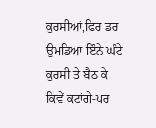ਕੁਰਸੀਆਂ,ਫਿਰ ਡਰ ਉਮਡਿਆ ਇੰਨੇ ਘੰਟੇ ਕੁਰਸੀ ਤੇ ਬੈਠ ਕੇ ਕਿਵੇਂ ਕਟਾਂਗੇ-ਪਰ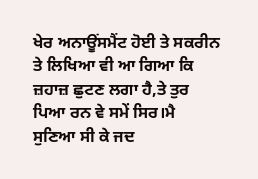ਖੇਰ ਅਨਾਊਂਸਮੈਂਟ ਹੋਈ ਤੇ ਸਕਰੀਨ ਤੇ ਲਿਖਿਆ ਵੀ ਆ ਗਿਆ ਕਿ ਜ਼ਹਾਜ਼ ਛੁਟਣ ਲਗਾ ਹੈ,ਤੇ ਤੁਰ ਪਿਆ ਰਨ ਵੇ ਸਮੇਂ ਸਿਰ।ਮੈ ਸੁਣਿਆ ਸੀ ਕੇ ਜਦ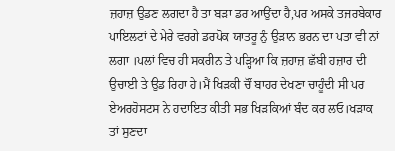ਜ਼ਹਾਜ਼ ਉਡਣ ਲਗਦਾ ਹੈ ਤਾ ਬੜਾ ਡਰ ਆਉਂਦਾ ਹੈ,ਪਰ ਅਸਕੇ ਤਜਰਬੇਕਾਰ ਪਾਇਲਟਾਂ ਦੇ ਮੇਰੇ ਵਰਗੇ ਡਰਪੋਕ ਯਾਤਰੂ ਨੁੰ ਉੜਾਨ ਭਰਨ ਦਾ ਪਤਾ ਵੀ ਨਾਂ ਲਗਾ ।ਪਲਾਂ ਵਿਚ ਹੀ ਸਕਰੀਨ ਤੇ ਪੜ੍ਹਿਆ ਕਿ ਜ਼ਹਾਜ਼ ਛੱਬੀ ਹਜ਼ਾਰ ਦੀ ਉਚਾਈ ਤੇ ਉਡ ਰਿਹਾ ਹੇ।ਮੈਂ ਖਿੜਕੀ ਚੌਂ ਬਾਹਰ ਦੇਖਣਾ ਚਾਹੂੰਦੀ ਸੀ ਪਰ ਏਅਰਹੋਸਟਸ ਨੇ ਹਦਾਇਤ ਕੀਤੀ ਸਭ ਖਿੜਕਿਆਂ ਬੰਦ ਕਰ ਲਓ।ਖੜਾਕ ਤਾਂ ਸੁਣਦਾ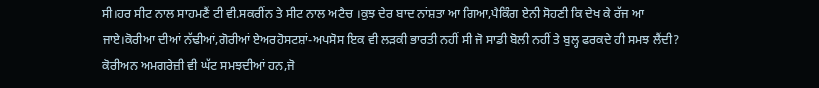ਸੀ।ਹਰ ਸੀਟ ਨਾਲ ਸਾਹਮਣੈਂ ਟੀ ਵੀ.ਸਕਰੀਂਨ ਤੇ ਸੀਟ ਨਾਲ ਅਟੈਚ ।ਕੁਝ ਦੇਰ ਬਾਦ ਨਾਂਸ਼ਤਾ ਆ ਗਿਆ,ਪੈਕਿੰਗ ਏਨੀ ਸੋਹਣੀ ਕਿ ਦੇਖ ਕੇ ਰੱਜ ਆ ਜਾਏ।ਕੋਰੀਆ ਦੀਆਂ ਨੱਢੀਆਂ,ਗੋਰੀਆਂ ਏਅਰਹੋਸਟਸ਼ਾਂ-ਅਪਸੋਸ ਇਕ ਵੀ ਲੜਕੀ ਭਾਰਤੀ ਨਹੀਂ ਸੀ ਜੋ ਸਾਡੀ ਬੋਲੀ ਨਹੀਂ ਤੇ ਬੁਲ੍ਹ ਫਰਕਦੇ ਹੀ ਸਮਝ ਲੈਂਦੀ?  ਕੋਰੀਅਨ ਅਮਗਰੇਜ਼ੀ ਵੀ ਘੱਟ ਸਮਝਦੀਆਂ ਹਨ,ਜੋ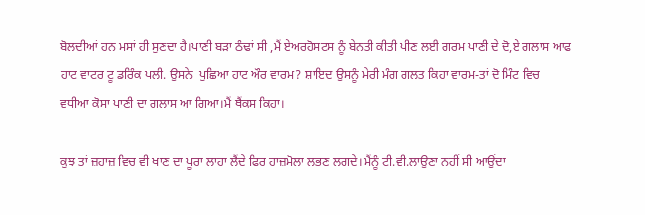ਬੋਲਦੀਆਂ ਹਨ ਮਸਾਂ ਹੀ ਸੁਣਦਾ ਹੈ।ਪਾਣੀ ਬੜਾ ਠੰਢਾਂ ਸੀ ,ਮੈਂ ਏਅਰਹੋਸਟਸ ਨੂੰ ਬੇਨਤੀ ਕੀਤੀ ਪੀਣ ਲਈ ਗਰਮ ਪਾਣੀ ਦੇ ਦੋ,ਏ ਗਲਾਸ ਆਫ ਹਾਟ ਵਾਟਰ ਟੂ ਡਰਿੰਕ ਪਲੀ. ਉਸਨੇ  ਪੁਛਿਆ ਹਾਟ ਔਰ ਵਾਰਮ? ਸ਼ਾਇਦ ਉਸਨੂੰ ਮੇਰੀ ਮੰਗ ਗਲਤ ਕਿਹਾ ਵਾਰਮ-ਤਾਂ ਦੋ ਮਿੰਟ ਵਿਚ ਵਧੀਆ ਕੋਸਾ ਪਾਣੀ ਦਾ ਗਲਾਸ ਆ ਗਿਆ।ਮੈਂ ਥੈਂਕਸ ਕਿਹਾ।

ਕੁਝ ਤਾਂ ਜ਼ਹਾਜ਼ ਵਿਚ ਵੀ ਖਾਣ ਦਾ ਪੂਰਾ ਲਾਹਾ ਲੈਂਦੇ ਫਿਰ ਹਾਜ਼ਮੋਲਾ ਲਭਣ ਲਗਦੇ।ਮੈਂਨੂੰ ਟੀ.ਵੀ.ਲਾਉਣਾ ਨਹੀਂ ਸੀ ਆਉਂਦਾ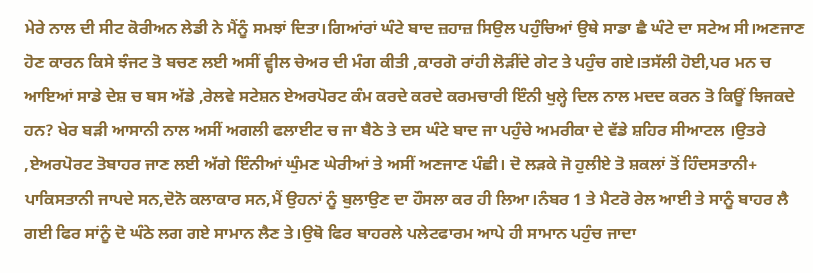ਮੇਰੇ ਨਾਲ ਦੀ ਸੀਟ ਕੋਰੀਅਨ ਲੇਡੀ ਨੇ ਮੈਂਨੂੰ ਸਮਝਾਂ ਦਿਤਾ।ਗਿਆਂਰਾਂ ਘੰਟੇ ਬਾਦ ਜ਼ਹਾਜ਼ ਸਿਉਲ ਪਹੁੰਚਿਆਂ ਉਥੇ ਸਾਡਾ ਛੈ ਘੰਟੇ ਦਾ ਸਟੇਅ ਸੀ।ਅਣਜਾਣ ਹੋਣ ਕਾਰਨ ਕਿਸੇ ਝੰਜਟ ਤੋ ਬਚਣ ਲਈ ਅਸੀਂ ਵ੍ਹੀਲ ਚੇਅਰ ਦੀ ਮੰਗ ਕੀਤੀ ,ਕਾਰਗੋ ਰਾਂਹੀ ਲੋੜੀਂਦੇ ਗੇਟ ਤੇ ਪਹੁੰਚ ਗਏ।ਤਸੱਲੀ ਹੋਈ,ਪਰ ਮਨ ਚ ਆਇਆਂ ਸਾਡੇ ਦੇਸ਼ ਚ ਬਸ ਅੱਡੇ ,ਰੇਲਵੇ ਸਟੇਸ਼ਨ ਏਅਰਪੋਰਟ ਕੰਮ ਕਰਦੇ ਕਰਦੇ ਕਰਮਚਾਰੀ ਇੰਨੀ ਖੁਲ੍ਹੇ ਦਿਲ ਨਾਲ ਮਦਦ ਕਰਨ ਤੋ ਕਿਊਂ ਝਿਜਕਦੇ ਹਨ? ਖੇਰ ਬੜੀ ਆਸਾਨੀ ਨਾਲ ਅਸੀਂ ਅਗਲੀ ਫਲਾਈਟ ਚ ਜਾ ਬੈਠੇ ਤੇ ਦਸ ਘੰਟੇ ਬਾਦ ਜਾ ਪਹੁੰਚੇ ਅਮਰੀਕਾ ਦੇ ਵੱਡੇ ਸ਼ਹਿਰ ਸੀਆਟਲ ।ਉਤਰੇ ,ਏਅਰਪੋਰਟ ਤੋਬਾਹਰ ਜਾਣ ਲਈ ਅੱਗੇ ਇੰਨੀਆਂ ਘੁੰਮਣ ਘੇਰੀਆਂ ਤੇ ਅਸੀਂ ਅਣਜਾਣ ਪੰਛੀ। ਦੋ ਲੜਕੇ ਜੋ ਹੁਲੀਏ ਤੋ ਸ਼ਕਲਾਂ ਤੋਂ ਹਿੰਦਸਤਾਨੀ+ ਪਾਕਿਸਤਾਨੀ ਜਾਪਦੇ ਸਨ,ਦੋਨੋ ਕਲਾਕਾਰ ਸਨ,ਮੈਂ ਉਹਨਾਂ ਨੂੰ ਬੁਲਾਉਣ ਦਾ ਹੌਸਲਾ ਕਰ ਹੀ ਲਿਆ।ਨੰਬਰ 1 ਤੇ ਮੈਟਰੋ ਰੇਲ ਆਈ ਤੇ ਸਾਨੂੰ ਬਾਹਰ ਲੈ ਗਈ ਫਿਰ ਸਾਂਨੂੰ ਦੋ ਘੰਠੇ ਲਗ ਗਏ ਸਾਮਾਨ ਲੈਣ ਤੇ।ਉਥੋ ਫਿਰ ਬਾਹਰਲੇ ਪਲੇਟਫਾਰਮ ਆਪੇ ਹੀ ਸਾਮਾਨ ਪਹੁੰਚ ਜਾਦਾ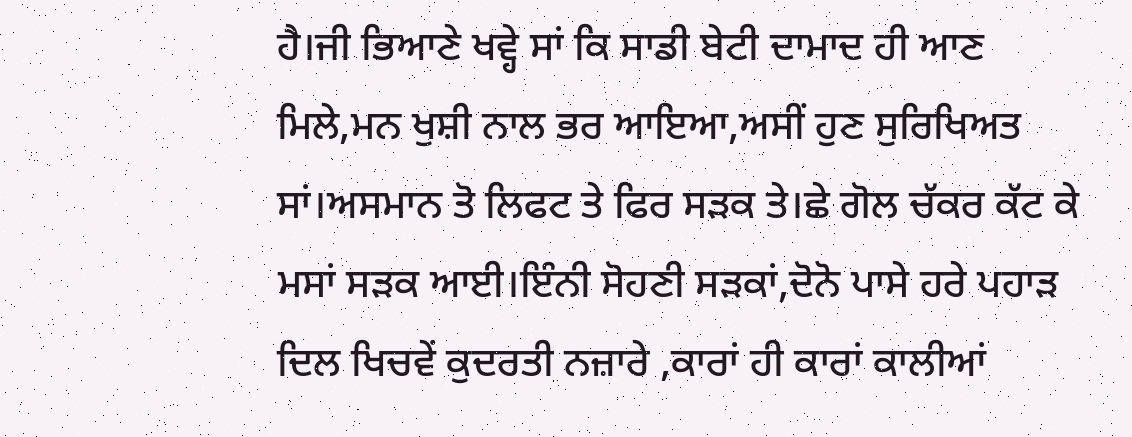ਹੈ।ਜੀ ਭਿਆਣੇ ਖਵ੍ਹੇ ਸਾਂ ਕਿ ਸਾਡੀ ਬੇਟੀ ਦਾਮਾਦ ਹੀ ਆਣ ਮਿਲੇ,ਮਨ ਖੁਸ਼ੀ ਨਾਲ ਭਰ ਆਇਆ,ਅਸੀਂ ਹੁਣ ਸੁਰਿਖਿਅਤ ਸਾਂ।ਅਸਮਾਨ ਤੋ ਲਿਫਟ ਤੇ ਫਿਰ ਸੜਕ ਤੇ।ਛੇ ਗੋਲ ਚੱਕਰ ਕੱਟ ਕੇ ਮਸਾਂ ਸੜਕ ਆਈ।ਇੰਨੀ ਸੋਹਣੀ ਸੜਕਾਂ,ਦੋਨੋ ਪਾਸੇ ਹਰੇ ਪਹਾੜ ਦਿਲ ਖਿਚਵੇਂ ਕੁਦਰਤੀ ਨਜ਼ਾਰੇ ,ਕਾਰਾਂ ਹੀ ਕਾਰਾਂ ਕਾਲੀਆਂ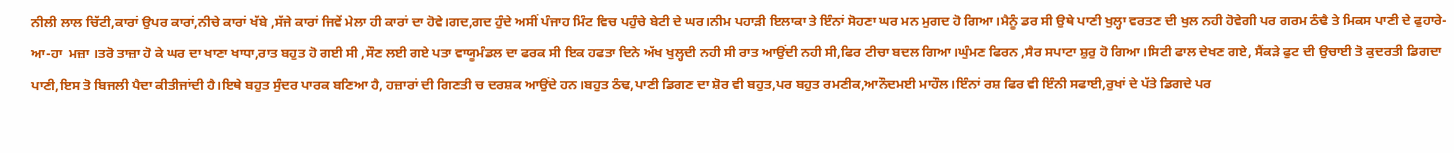ਨੀਲੀ ਲਾਲ ਚਿੱਟੀ,ਕਾਰਾਂ ਉਪਰ ਕਾਰਾਂ,ਨੀਚੇ ਕਾਰਾਂ ਖੱਬੇ ,ਸੱਜੇ ਕਾਰਾਂ ਜਿਵੇਂ ਮੇਲਾ ਹੀ ਕਾਰਾਂ ਦਾ ਹੋਵੇ।ਗਦ,ਗਦ ਹੁੰਦੇ ਅਸੀਂ ਪੰਜਾਹ ਮਿੰਟ ਵਿਚ ਪਹੁੰਚੇ ਬੇਟੀ ਦੇ ਘਰ।ਨੀਮ ਪਹਾੜੀ ਇਲਾਕਾ ਤੇ ਇੰਨਾਂ ਸੋਹਣਾ ਘਰ ਮਨ ਮੁਗਦ ਹੋ ਗਿਆ।ਮੈਨੂੰ ਡਰ ਸੀ ਉਥੇ ਪਾਣੀ ਖੁਲ੍ਹਾ ਵਰਤਣ ਦੀ ਖੁਲ ਨਹੀ ਹੋਵੇਗੀ ਪਰ ਗਰਮ ਠੰਢੈ ਤੇ ਮਿਕਸ ਪਾਣੀ ਦੇ ਫੁਹਾਰੇ-ਆ-ਹਾ  ਮਜ਼ਾ ।ਤਰੋ ਤਾਜ਼ਾ ਹੋ ਕੇ ਘਰ ਦਾ ਖਾਣਾ ਖਾਧਾ,ਰਾਤ ਬਹੁਤ ਹੋ ਗਈ ਸੀ ,ਸੌਣ ਲਈ ਗਏ ਪਤਾ ਵਾਯੂਮੰਡਲ ਦਾ ਫਰਕ ਸੀ ਇਕ ਹਫਤਾ ਦਿਨੇ ਅੱਖ ਖੁਲ੍ਹਦੀ ਨਹੀ ਸੀ ਰਾਤ ਆਉਂਦੀ ਨਹੀ ਸੀ,ਫਿਰ ਟੀਚਾ ਬਦਲ ਗਿਆ।ਘੁੰਮਣ ਫਿਰਨ ,ਸੈਰ ਸਪਾਟਾ ਸ਼ੁਰੁ ਹੋ ਗਿਆ।ਸਿਟੀ ਫਾਲ ਦੇਖਣ ਗਏ, ਸੈਂਕੜੇ ਫੁਟ ਦੀ ਉਚਾਈ ਤੋ ਕੁਦਰਤੀ ਡਿਗਦਾ ਪਾਣੀ,ਇਸ ਤੋ ਬਿਜਲੀ ਪੈਦਾ ਕੀਤੀਜਾਂਦੀ ਹੈ।ਇਥੇ ਬਹੁਤ ਸੁੰਦਰ ਪਾਰਕ ਬਣਿਆ ਹੈ, ਹਜ਼ਾਰਾਂ ਦੀ ਗਿਣਤੀ ਚ ਦਰਸ਼ਕ ਆਉਂਦੇ ਹਨ।ਬਹੁਤ ਠੰਢ,ਪਾਣੀ ਡਿਗਣ ਦਾ ਸ਼ੋਰ ਵੀ ਬਹੁਤ,ਪਰ ਬਹੁਤ ਰਮਣੀਕ,ਆਨੌਦਮਈ ਮਾਹੌਲ।ਇੰਨਾਂ ਰਸ਼ ਫਿਰ ਵੀ ਇੰਨੀ ਸਫਾਈ,ਰੁਖਾਂ ਦੇ ਪੱਤੇ ਡਿਗਦੇ ਪਰ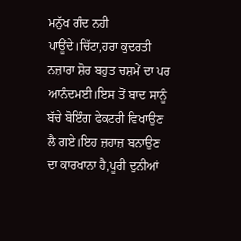ਮਨੁੱਖ ਗੰਦ ਨਹੀ ਪਾਊਂਦੇ।ਚਿੱਟਾ,ਹਰਾ ਕੁਦਰਤੀ ਨਜ਼ਾਰਾ ਸ਼ੋਰ ਬਹੁਤ ਚਸ਼ਮੇਂ ਦਾ ਪਰ ਆਨੰਦਮਈ।ਇਸ ਤੋਂ ਬਾਦ ਸਾਨੂੰ ਬੱਚੇ ਬੋਇੰਗ ਫੇਕਟਰੀ ਵਿਖਾਉਣ ਲੈ ਗਏ।ਇਹ ਜ਼ਹਾਜ਼ ਬਨਾਉਣ ਦਾ ਕਾਰਖਾਨਾ ਹੈ,ਪੂਰੀ ਦੁਨੀਆਂ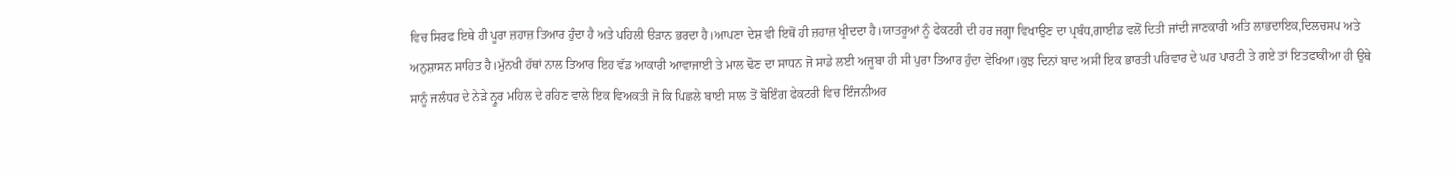ਵਿਚ ਸਿਰਫ ਇਥੇ ਹੀ ਪੂਰਾ ਜ਼ਹਾਜ਼ ਤਿਆਰ ਹੁੰਦਾ ਹੈ ਅਤੇ ਪਹਿਲੀ ੳੜਾਨ ਭਰਦਾ ਹੈ।ਆਪਣਾ ਦੇਸ਼ ਵੀ ਇਥੋਂ ਹੀ ਜ਼ਹਾਜ਼ ਖ੍ਰੀਦਦਾ ਹੈ।ਯਾਤਰੂਆਂ ਨੂੰ ਫੇਕਟਰੀ ਦੀ ਹਰ ਜਗ੍ਹਾ ਵਿਖਾਉਣ ਦਾ ਪ੍ਰਬੰਧ,ਗਾਈਡ ਵਲੋਂ ਦਿਤੀ ਜਾਂਦੀ ਜਾਣਕਾਰੀ ਅਤਿ ਲਾਭਦਾਇਕ,ਦਿਲਚਸਪ ਅਤੇ ਅਨੁਸ਼ਾਸਨ ਸਾਹਿਤ ਹੈ।ਮੁੱਨਖੀ ਹੱਥਾਂ ਨਾਲ ਤਿਆਰ ਇਹ ਵੱਡ ਆਕਾਰੀ ਆਵਾਜਾਈ ਤੇ ਮਾਲ ਢੋਣ ਦਾ ਸਾਧਨ ਜੋ ਸਾਡੇ ਲਈ ਅਜੂਬਾ ਹੀ ਸੀ ਪੁਰਾ ਤਿਆਰ ਹੁੰਦਾ ਵੇਖਿਆ।ਕੁਝ ਦਿਨਾਂ ਬਾਦ ਅਸੀਂ ਇਕ ਭਾਰਤੀ ਪਰਿਵਾਰ ਦੇ ਘਰ ਪਾਰਟੀ ਤੇ ਗਏ ਤਾਂ ਇਤਫਾਕੀਆ ਹੀ ਉਥੇ ਸਾਨੂੰ ਜਲੰਧਰ ਦੇ ਨੇੜੇ ਨ੍ਰੂਰ ਮਹਿਲ ਦੇ ਰਹਿਣ ਵਾਲੇ ਇਕ ਵਿਅਕਤੀ ਜੋ ਕਿ ਪਿਛਲੇ ਬਾਈ ਸਾਲ ਤੋਂ ਬੋਇੰਗ ਫੇਕਟਰੀ ਵਿਚ ਇੰਜਨੀਅਰ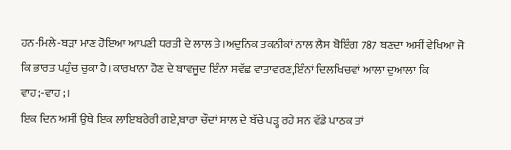ਹਨ-ਮਿਲੇ-ਬੜਾ ਮਾਣ ਹੋਇਆ ਆਪਣੀ ਧਰਤੀ ਦੇ ਲਾਲ ਤੇ।ਅਦੁਨਿਕ ਤਕਨੀਕਾਂ ਨਾਲ ਲੈਸ ਬੋਇੰਗ 787 ਬਣਦਾ ਅਸੀਂ ਵੇਖਿਆ ਜੋ ਕਿ ਭਾਰਤ ਪਹੁੰਚ ਚੁਕਾ ਹੈ।ਕਾਰਖਾਨਾ ਹੋਣ ਦੇ ਬਾਵਜੂਦ ਇੰਨਾ ਸਵੱਛ ਵਾਤਾਵਰਣ,ਇੰਨਾਂ ਦਿਲਖਿਚਵਾਂ ਆਲਾ ਦੁਆਲਾ ਕਿ ਵਾਹ;-ਵਾਹ;।
ਇਕ ਦਿਨ ਅਸੀਂ ਉਥੇ ਇਕ ਲਾਇਬਰੇਰੀ ਗਏ,ਬਾਰਾ ਚੌਦਾਂ ਸਾਲ ਦੇ ਬੱਚੇ ਪੜ੍ਹ ਰਹੇ ਸਨ ਵੱਡੇ ਪਾਠਕ ਤਾਂ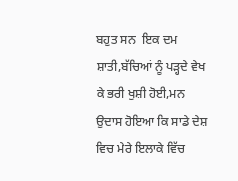ਬਹੁਤ ਸਨ  ਇਕ ਦਮ ਸ਼ਾਤੀ,ਬੱਚਿਆਂ ਨੂੰ ਪੜ੍ਹਦੇ ਵੇਖ ਕੇ ਭਰੀ ਖੁਸ਼ੀ ਹੋਈ,ਮਨ ਉਦਾਸ ਹੋਇਆ ਕਿ ਸਾਡੇ ਦੇਸ਼ ਵਿਚ ਮੇਰੇ ਇਲਾਕੇ ਵਿੱਚ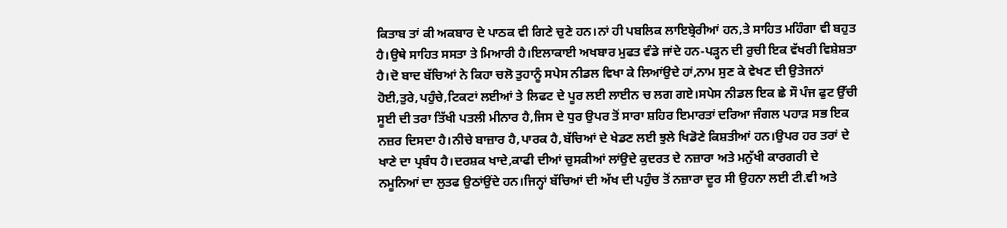ਕਿਤਾਬ ਤਾਂ ਕੀ ਅਕਬਾਰ ਦੇ ਪਾਠਕ ਵੀ ਗਿਣੇ ਚੁਣੇ ਹਨ।ਨਾਂ ਹੀ ਪਬਲਿਕ ਲਾਇਬ੍ਰੇਰੀਆਂ ਹਨ,ਤੇ ਸਾਹਿਤ ਮਹਿੰਗਾ ਵੀ ਬਹੁਤ ਹੈ।ਉਥੇ ਸਾਹਿਤ ਸਸਤਾ ਤੇ ਮਿਆਰੀ ਹੈ।ਇਲਾਕਾਈ ਅਖਬਾਰ ਮੁਫਤ ਵੰਡੇ ਜਾਂਦੇ ਹਨ-ਪੜ੍ਹਨ ਦੀ ਰੁਚੀ ਇਕ ਵੱਖਰੀ ਵਿਸ਼ੇਸ਼ਤਾ ਹੈ।ਦੋ ਬਾਦ ਬੱਚਿਆਂ ਨੇ ਕਿਹਾ ਚਲੋ ਤੁਹਾਨੂੰ ਸਪੇਸ ਨੀਡਲ ਵਿਖਾ ਕੇ ਲਿਆਂਉਦੇ ਹਾਂ,ਨਾਮ ਸੁਣ ਕੇ ਵੇਖਣ ਦੀ ਉਤੇਜਨਾਂ ਹੋਈ,ਤੁਰੇ,ਪਹੁੰਚੇ,ਟਿਕਟਾਂ ਲਈਆਂ ਤੇ ਲਿਫਟ ਦੇ ਪੂਰ ਲਈ ਲਾਈਨ ਚ ਲਗ ਗਏ।ਸਪੇਸ ਨੀਡਲ ਇਕ ਛੇ ਸੌ ਪੰਜ ਫੁਟ ਉੱਚੀ ਸੂਈ ਦੀ ਤਰਾ ਤਿੱਖੀ ਪਤਲੀ ਮੀਨਾਰ ਹੈ,ਜਿਸ ਦੇ ਧੁਰ ਉਪਰ ਤੋਂ ਸਾਰਾ ਸ਼ਹਿਰ ਇਮਾਰਤਾਂ ਦਰਿਆ ਜੰਗਲ ਪਹਾੜ ਸਭ ਇਕ ਨਜ਼ਰ ਦਿਸਦਾ ਹੈ।ਨੀਚੇ ਬਾਜ਼ਾਰ ਹੈ,ਪਾਰਕ ਹੈ,ਬੱਚਿਆਂ ਦੇ ਖੇਡਣ ਲਈ ਝੁਲੇ ਖਿਡੋਣੇ ਕਿਸ਼ਤੀਆਂ ਹਨ।ਉਪਰ ਹਰ ਤਰਾਂ ਦੇ ਖਾਣੇ ਦਾ ਪ੍ਰਬੰਧ ਹੈ।ਦਰਸ਼ਕ ਖਾਦੇ,ਕਾਫੀ ਦੀਆਂ ਚੁਸਕੀਆਂ ਲਾਂਉਦੇ ਕੁਦਰਤ ਦੇ ਨਜ਼ਾਰਾ ਅਤੇ ਮਨੁੱਖੀ ਕਾਰਗਰੀ ਦੇ ਨਮੂਨਿਆਂ ਦਾ ਲੁਤਫ ਉਠਾਂਉਂਦੇ ਹਨ।ਜਿਨ੍ਹਾਂ ਬੱਚਿਆਂ ਦੀ ਅੱਖ ਦੀ ਪਹੁੰਚ ਤੋਂ ਨਜ਼ਾਰਾ ਦੂਰ ਸੀ ਉਹਨਾ ਲਈ ਟੀ.ਵੀ ਅਤੇ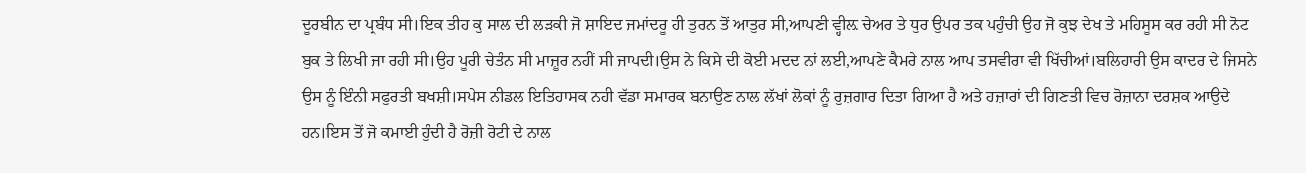ਦੂਰਬੀਨ ਦਾ ਪ੍ਰਬੰਧ ਸੀ।ਇਕ ਤੀਹ ਕੁ ਸਾਲ ਦੀ ਲੜਕੀ ਜੋ ਸ਼ਾਇਦ ਜਮਾਂਦਰੂ ਹੀ ਤੁਰਨ ਤੋਂ ਆਤੁਰ ਸੀ,ਆਪਣੀ ਵ੍ਹੀਲ਼ ਚੇਅਰ ਤੇ ਧੁਰ ਉਪਰ ਤਕ ਪਹੁੰਚੀ ਉਹ ਜੋ ਕੁਝ ਦੇਖ ਤੇ ਮਹਿਸੂਸ ਕਰ ਰਹੀ ਸੀ ਨੋਟ ਬੁਕ ਤੇ ਲਿਖੀ ਜਾ ਰਹੀ ਸੀ।ਉਹ ਪੂਰੀ ਚੇਤੰਨ ਸੀ ਮਾਜ਼ੂਰ ਨਹੀਂ ਸੀ ਜਾਪਦੀ।ਉਸ ਨੇ ਕਿਸੇ ਦੀ ਕੋਈ ਮਦਦ ਨਾਂ ਲਈ,ਆਪਣੇ ਕੈਮਰੇ ਨਾਲ ਆਪ ਤਸਵੀਰਾ ਵੀ ਖਿੱਚੀਆਂ।ਬਲਿਹਾਰੀ ਉਸ ਕਾਦਰ ਦੇ ਜਿਸਨੇ ਉਸ ਨੂੰ ਇੰਨੀ ਸਫੁਰਤੀ ਬਖਸ਼ੀ।ਸਪੇਸ ਨੀਡਲ ਇਤਿਹਾਸਕ ਨਹੀ ਵੱਡਾ ਸਮਾਰਕ ਬਨਾਉਣ ਨਾਲ ਲੱਖਾਂ ਲੋਕਾਂ ਨੂੰ ਰੁਜ਼ਗਾਰ ਦਿਤਾ ਗਿਆ ਹੈ ਅਤੇ ਹਜ਼ਾਰਾਂ ਦੀ ਗਿਣਤੀ ਵਿਚ ਰੋਜ਼ਾਨਾ ਦਰਸ਼ਕ ਆਉਦੇ ਹਨ।ਇਸ ਤੋਂ ਜੋ ਕਮਾਈ ਹੁੰਦੀ ਹੈ ਰੋਜ਼ੀ ਰੋਟੀ ਦੇ ਨਾਲ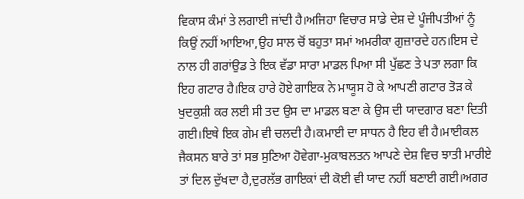ਵਿਕਾਸ ਕੰਮਾਂ ਤੇ ਲਗਾਈ ਜਾਂਦੀ ਹੈ।ਅਜਿਹਾ ਵਿਚਾਰ ਸਾਡੇ ਦੇਸ਼ ਦੇ ਪੂੰਜੀਪਤੀਆਂ ਨੂੰ ਕਿਉਂ ਨਹੀਂ ਆਇਆ,ਉਹ ਸਾਲ ਚੋਂ ਬਹੁਤਾ ਸਮਾਂ ਅਮਰੀਕਾ ਗੁਜ਼ਾਰਦੇ ਹਨ।ਇਸ ਦੇ ਨਾਲ ਹੀ ਗਰਾਂਉਡ ਤੇ ਇਕ ਵੱਡਾ ਸਾਰਾ ਮਾਡਲ ਪਿਆ ਸੀ ਪੁੱਛਣ ਤੇ ਪਤਾ ਲਗਾ ਕਿ ਇਹ ਗਟਾਰ ਹੈ।ਇਕ ਹਾਰੇ ਹੋਏ ਗਾਇਕ ਨੇ ਮਾਯੂਸ ਹੋ ਕੇ ਆਪਣੀ ਗਟਾਰ ਤੋੜ ਕੇ ਖੁਦਕੁਸ਼ੀ ਕਰ ਲਈ ਸੀ ਤਦ ਉਸ ਦਾ ਮਾਡਲ ਬਣਾ ਕੇ ਉਸ ਦੀ ਯਾਦਗਾਰ ਬਣਾ ਦਿਤੀ ਗਈ।ਇਥੇ ਇਕ ਗੇਮ ਵੀ ਚਲਦੀ ਹੈ।ਕਮਾਈ ਦਾ ਸਾਧਨ ਹੈ ਇਹ ਵੀ ਹੈ।ਮਾਈਕਲ ਜੈਕਸਨ ਬਾਰੇ ਤਾਂ ਸਭ ਸੁਣਿਆ ਹੋਵੇਗਾ-ਮੁਕਾਬਲਤਨ ਆਪਣੇ ਦੇਸ਼ ਵਿਚ ਝਾਤੀ ਮਾਰੀਏ ਤਾਂ ਦਿਲ ਦੁੱਖਦਾ ਹੈ,ਦੁਰਲੱਭ ਗਾਇਕਾਂ ਦੀ ਕੋਈ ਵੀ ਯਾਦ ਨਹੀਂ ਬਣਾਈ ਗਈ।ਅਗਰ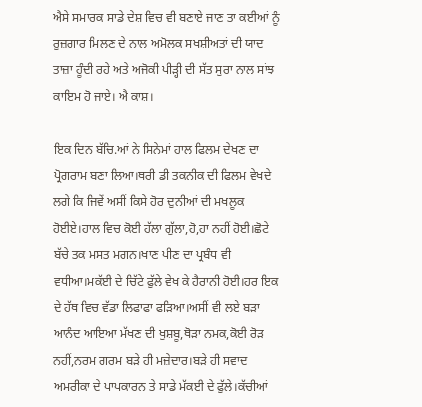ਐਸੇ ਸਮਾਰਕ ਸਾਡੇ ਦੇਸ਼ ਵਿਚ ਵੀ ਬਣਾਏ ਜਾਣ ਤਾ ਕਈਆਂ ਨੂੰ ਰੁਜ਼ਗਾਰ ਮਿਲਣ ਦੇ ਨਾਲ ਅਮੋਲਕ ਸਖਸ਼ੀਅਤਾਂ ਦੀ ਯਾਦ ਤਾਜ਼ਾ ਹੂੰਦੀ ਰਹੇ ਅਤੇ ਅਜੋਕੀ ਪੀੜ੍ਹੀ ਦੀ ਸੱਤ ਸੁਰਾ ਨਾਲ ਸਾਂਝ ਕਾਇਮ ਹੋ ਜਾਏ। ਐ ਕਾਸ਼।

ਇਕ ਦਿਨ ਬੱਚਿ.ਆਂ ਨੇ ਸਿਨੇਮਾਂ ਹਾਲ ਫਿਲਮ ਦੇਖਣ ਦਾ ਪ੍ਰੋਗਰਾਮ ਬਣਾ ਲਿਆ।ਥਰੀ ਡੀ ਤਕਨੀਕ ਦੀ ਫਿਲਮ ਵੇਖਦੇ ਲਗੇ ਕਿ ਜਿਵੇਂ ਅਸੀਂ ਕਿਸੇ ਹੋਰ ਦੁਨੀਆਂ ਦੀ ਮਖਲੂਕ ਹੋਈਏ।ਹਾਲ ਵਿਚ ਕੋਈ ਹੱਲਾ ਗੁੱਲਾ,ਹੋ,ਹਾ ਨਹੀਂ ਹੋਈ।ਛੋਟੇ ਬੱਚੇ ਤਕ ਮਸਤ ਮਗਨ।ਖਾਣ ਪੀਣ ਦਾ ਪ੍ਰਬੰਧ ਵੀ ਵਧੀਆ।ਮਕੱਈ ਦੇ ਚਿੱਟੇ ਫੁੱਲੇ ਵੇਖ ਕੇ ਹੈਰਾਨੀ ਹੋਈ।ਹਰ ਇਕ ਦੇ ਹੱਥ ਵਿਚ ਵੱਡਾ ਲਿਫਾਫਾ ਫੜਿਆ।ਅਸੀਂ ਵੀ ਲਏ ਬੜਾ ਆਨੰਦ ਆਇਆ ਮੱਖਣ ਦੀ ਖੁਸ਼ਬੂ,ਥੋੜਾ ਨਮਕ,ਕੋਈ ਰੋੜ ਨਹੀਂ,ਨਰਮ ਗਰਮ ਬੜੇ ਹੀ ਮਜ਼ੇਦਾਰ।ਬੜੇ ਹੀ ਸਵਾਦ ਅਮਰੀਕਾ ਦੇ ਪਾਪਕਾਰਨ ਤੇ ਸਾਡੇ ਮੱਕਈ ਦੇ ਫੁੱਲੇ।ਕੱਚੀਆਂ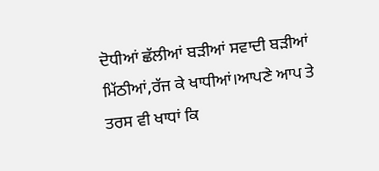ਦੋਧੀਆਂ ਛੱਲੀਆਂ ਬੜੀਆਂ ਸਵਾਦੀ ਬੜੀਆਂ ਮਿੱਠੀਆਂ,ਰੱਜ ਕੇ ਖਾਧੀਆਂ।ਆਪਣੇ ਆਪ ਤੇ ਤਰਸ ਵੀ ਖਾਧਾਂ ਕਿ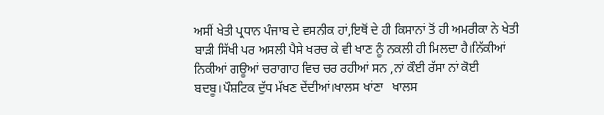ਅਸੀਂ ਖੇਤੀ ਪ੍ਰਧਾਨ ਪੰਜਾਬ ਦੇ ਵਸਨੀਕ ਹਾਂ,ਇਥੋਂ ਦੇ ਹੀ ਕਿਸਾਨਾਂ ਤੋਂ ਹੀ ਅਮਰੀਕਾ ਨੇ ਖੇਤੀ ਬਾੜੀ ਸਿੱਖੀ ਪਰ ਅਸਲੀ ਪੈਸੇ ਖਰਚ ਕੇ ਵੀ ਖਾਣ ਨੂੰ ਨਕਲੀ ਹੀ ਮਿਲਦਾ ਹੈ।ਨਿੱਕੀਆਂ ਨਿਕੀਆਂ ਗਊਆਂ ਚਰਾਗਾਹ ਵਿਚ ਚਰ ਰਹੀਆਂ ਸਨ ,ਨਾਂ ਕੌਈ ਰੱਸਾ ਨਾਂ ਕੋਈ ਬਦਬੂ।ਪੌਸ਼ਟਿਕ ਦੁੱਧ ਮੱਖਣ ਦੇਂਦੀਆਂ।ਖਾਲਸ ਖਾਂਣਾ   ਖਾਲਸ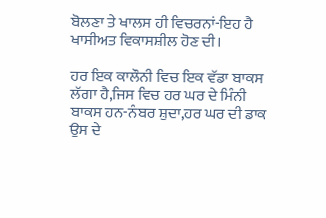ਬੋਲਣਾ ਤੇ ਖਾਲਸ ਹੀ ਵਿਚਰਨਾਂ-ਇਹ ਹੈ ਖਾਸੀਅਤ ਵਿਕਾਸਸ਼ੀਲ ਹੋਣ ਦੀ।

ਹਰ ਇਕ ਕਾਲੌਨੀ ਵਿਚ ਇਕ ਵੱਡਾ ਬਾਕਸ ਲੱਗਾ ਹੈ,ਜਿਸ ਵਿਚ ਹਰ ਘਰ ਦੇ ਮਿੰਨੀ ਬਾਕਸ ਹਨ-ਨੰਬਰ ਸ਼ੁਦਾ,ਹਰ ਘਰ ਦੀ ਡਾਕ ਉਸ ਦੇ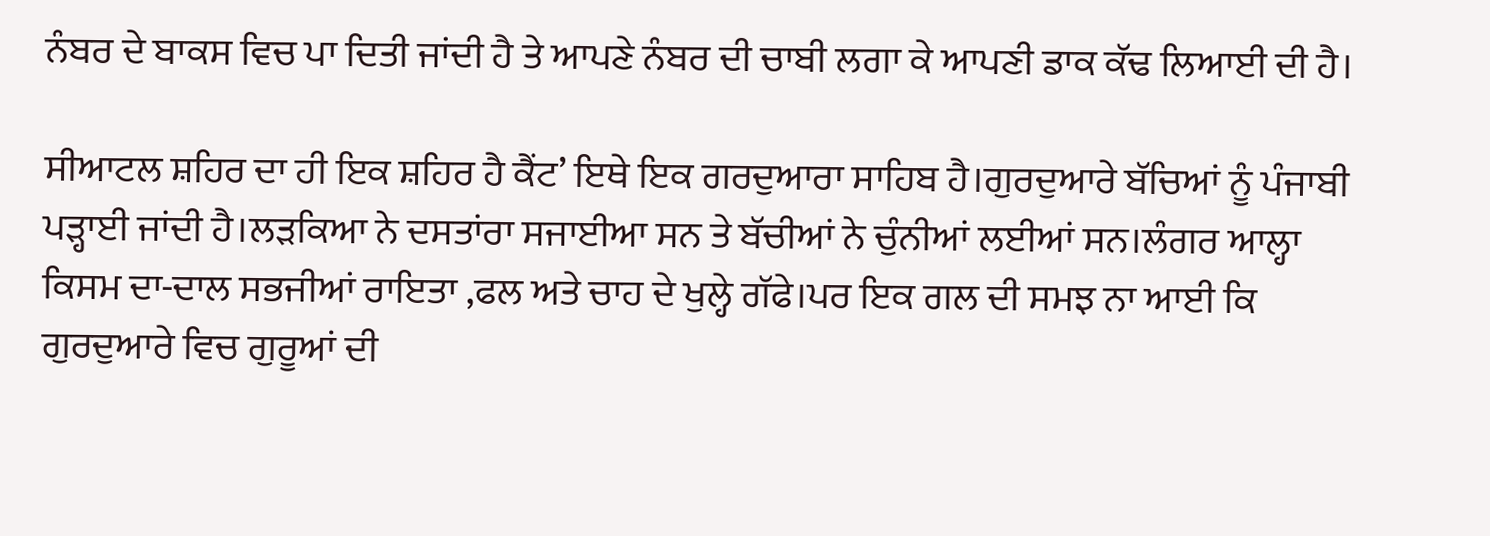ਨੰਬਰ ਦੇ ਬਾਕਸ ਵਿਚ ਪਾ ਦਿਤੀ ਜਾਂਦੀ ਹੈ ਤੇ ਆਪਣੇ ਨੰਬਰ ਦੀ ਚਾਬੀ ਲਗਾ ਕੇ ਆਪਣੀ ਡਾਕ ਕੱਢ ਲਿਆਈ ਦੀ ਹੈ।

ਸੀਆਟਲ ਸ਼ਹਿਰ ਦਾ ਹੀ ਇਕ ਸ਼ਹਿਰ ਹੈ ਕੈਂਟ’ ਇਥੇ ਇਕ ਗਰਦੁਆਰਾ ਸਾਹਿਬ ਹੈ।ਗੁਰਦੁਆਰੇ ਬੱਚਿਆਂ ਨੂੰ ਪੰਜਾਬੀ ਪੜ੍ਹਾਈ ਜਾਂਦੀ ਹੈ।ਲੜਕਿਆ ਨੇ ਦਸਤਾਂਰਾ ਸਜਾਈਆ ਸਨ ਤੇ ਬੱਚੀਆਂ ਨੇ ਚੁੰਨੀਆਂ ਲਈਆਂ ਸਨ।ਲੰਗਰ ਆਲ੍ਹਾ ਕਿਸਮ ਦਾ-ਦਾਲ ਸਭਜੀਆਂ ਰਾਇਤਾ ,ਫਲ ਅਤੇ ਚਾਹ ਦੇ ਖੁਲ੍ਹੇ ਗੱਫੇ।ਪਰ ਇਕ ਗਲ ਦੀ ਸਮਝ ਨਾ ਆਈ ਕਿ ਗੁਰਦੁਆਰੇ ਵਿਚ ਗੁਰੂਆਂ ਦੀ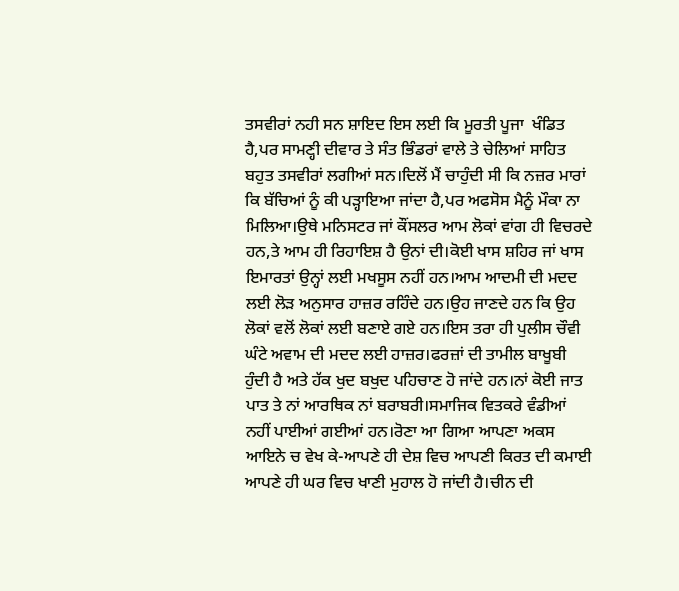ਤਸਵੀਰਾਂ ਨਹੀ ਸਨ ਸ਼ਾਇਦ ਇਸ ਲਈ ਕਿ ਮੂਰਤੀ ਪੂਜਾ  ਖੰਡਿਤ ਹੈ,ਪਰ ਸਾਮਣ੍ਹੀ ਦੀਵਾਰ ਤੇ ਸੰਤ ਭਿੰਡਰਾਂ ਵਾਲੇ ਤੇ ਚੇਲਿਆਂ ਸਾਹਿਤ ਬਹੁਤ ਤਸਵੀਰਾਂ ਲਗੀਆਂ ਸਨ।ਦਿਲੋਂ ਮੈਂ ਚਾਹੁੰਦੀ ਸੀ ਕਿ ਨਜ਼ਰ ਮਾਰਾਂ ਕਿ ਬੱਚਿਆਂ ਨੂੰ ਕੀ ਪੜ੍ਹਾਇਆ ਜਾਂਦਾ ਹੈ,ਪਰ ਅਫਸੋਸ ਮੈਨੂੰ ਮੌਕਾ ਨਾ ਮਿਲਿਆ।ਉਥੇ ਮਨਿਸਟਰ ਜਾਂ ਕੌਂਸਲਰ ਆਮ ਲੋਕਾਂ ਵਾਂਗ ਹੀ ਵਿਚਰਦੇ ਹਨ,ਤੇ ਆਮ ਹੀ ਰਿਹਾਇਸ਼ ਹੈ ਉਨਾਂ ਦੀ।ਕੋਈ ਖਾਸ ਸ਼ਹਿਰ ਜਾਂ ਖਾਸ ਇਮਾਰਤਾਂ ਉਨ੍ਹਾਂ ਲਈ ਮਖਸੂਸ ਨਹੀਂ ਹਨ।ਆਮ ਆਦਮੀ ਦੀ ਮਦਦ ਲਈ ਲੋੜ ਅਨੁਸਾਰ ਹਾਜ਼ਰ ਰਹਿੰਦੇ ਹਨ।ਉਹ ਜਾਣਦੇ ਹਨ ਕਿ ਉਹ ਲੋਕਾਂ ਵਲੋਂ ਲੋਕਾਂ ਲਈ ਬਣਾਏ ਗਏ ਹਨ।ਇਸ ਤਰਾ ਹੀ ਪੁਲੀਸ ਚੌਵੀ ਘੰਟੇ ਅਵਾਮ ਦੀ ਮਦਦ ਲਈ ਹਾਜ਼ਰ।ਫਰਜ਼ਾਂ ਦੀ ਤਾਮੀਲ ਬਾਖੂਬੀ ਹੁੰਦੀ ਹੈ ਅਤੇ ਹੱਕ ਖੁਦ ਬਖੁਦ ਪਹਿਚਾਣ ਹੋ ਜਾਂਦੇ ਹਨ।ਨਾਂ ਕੋਈ ਜਾਤ ਪਾਤ ਤੇ ਨਾਂ ਆਰਥਿਕ ਨਾਂ ਬਰਾਬਰੀ।ਸਮਾਜਿਕ ਵਿਤਕਰੇ ਵੰਡੀਆਂ ਨਹੀਂ ਪਾਈਆਂ ਗਈਆਂ ਹਨ।ਰੋਣਾ ਆ ਗਿਆ ਆਪਣਾ ਅਕਸ ਆਇਨੇ ਚ ਵੇਖ ਕੇ-ਆਪਣੇ ਹੀ ਦੇਸ਼ ਵਿਚ ਆਪਣੀ ਕਿਰਤ ਦੀ ਕਮਾਈ ਆਪਣੇ ਹੀ ਘਰ ਵਿਚ ਖਾਣੀ ਮੁਹਾਲ ਹੋ ਜਾਂਦੀ ਹੈ।ਚੀਨ ਦੀ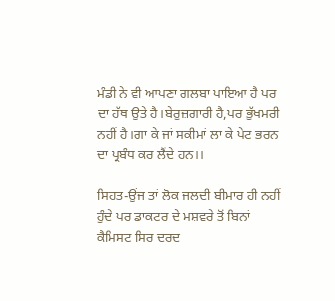ਮੰਡੀ ਨੇ ਵੀ ਆਪਣਾ ਗਲਬਾ ਪਾਇਆ ਹੈ ਪਰ ਦਾ ਹੱਥ ਉਤੇ ਹੈ।ਬੇਰੁਜ਼ਗਾਰੀ ਹੈ,ਪਰ ਭੁੱਖਮਰੀ ਨਹੀਂ ਹੈ।ਗਾ ਕੇ ਜਾਂ ਸਕੀਮਾਂ ਲਾ ਕੇ ਪੇਟ ਭਰਨ ਦਾ ਪ੍ਰਬੰਧ ਕਰ ਲੈਂਦੇ ਹਨ।।

ਸਿਹਤ-ਉਂਜ ਤਾਂ ਲੋਕ ਜਲਦੀ ਬੀਮਾਰ ਹੀ ਨਹੀਂ ਹੁੰਦੇ ਪਰ ਡਾਕਟਰ ਦੇ ਮਸ਼ਵਰੇ ਤੋਂ ਬਿਨਾਂ ਕੈਮਿਸਟ ਸਿਰ ਦਰਦ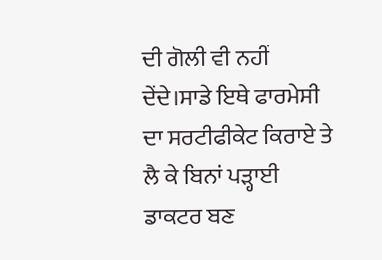ਦੀ ਗੋਲੀ ਵੀ ਨਹੀਂ ਦੇਂਦੇ।ਸਾਡੇ ਇਥੇ ਫਾਰਮੇਸੀ ਦਾ ਸਰਟੀਫੀਕੇਟ ਕਿਰਾਏ ਤੇ ਲੈ ਕੇ ਬਿਨਾਂ ਪੜ੍ਹਾਈ ਡਾਕਟਰ ਬਣ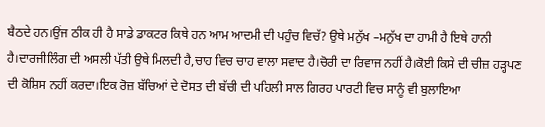ਬੈਠਦੇ ਹਨ।ਉਂਜ ਠੀਕ ਹੀ ਹੈ ਸਾਡੇ ਡਾਕਟਰ ਕਿਥੇ ਹਨ ਆਮ ਆਦਮੀ ਦੀ ਪਹੁੰਚ ਵਿਚੱ? ਉਥੇ ਮਨੁੱਖ –ਮਨੁੱਖ ਦਾ ਹਾਮੀ ਹੈ ਇਥੇ ਹਾਨੀ ਹੈ।ਦਾਰਜੀਲਿੰਗ ਦੀ ਅਸਲੀ ਪੱਤੀ ਉਥੇ ਮਿਲਦੀ ਹੈ,ਚਾਹ ਵਿਚ ਚਾਹ ਵਾਲਾ ਸਵਾਦ ਹੈ।ਚੋਰੀ ਦਾ ਰਿਵਾਜ ਨਹੀਂ ਹੈ।ਕੋਈ ਕਿਸੇ ਦੀ ਚੀਜ਼ ਹੜ੍ਹਪਣ ਦੀ ਕੋਸ਼ਿਸ ਨਹੀਂ ਕਰਦਾ।ਇਕ ਰੋਜ਼ ਬੱਚਿਆਂ ਦੇ ਦੋਸਤ ਦੀ ਬੱਚੀ ਦੀ ਪਹਿਲੀ ਸਾਲ ਗਿਰਹ ਪਾਰਟੀ ਵਿਚ ਸਾਨੂੰ ਵੀ ਬੁਲਾਇਆ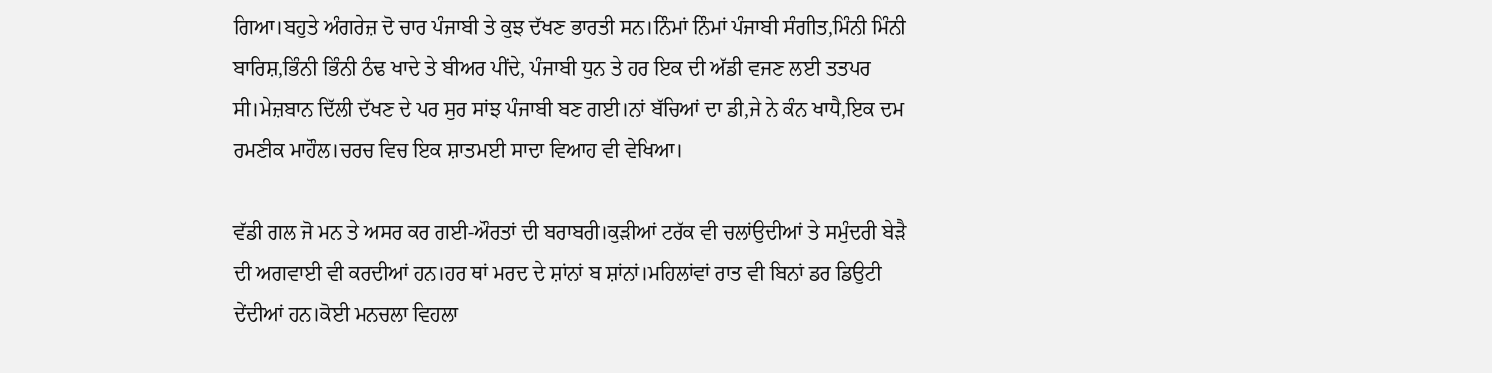ਗਿਆ।ਬਹੁਤੇ ਅੰਗਰੇਜ਼ ਦੋ ਚਾਰ ਪੰਜਾਬੀ ਤੇ ਕੁਝ ਦੱਖਣ ਭਾਰਤੀ ਸਨ।ਨਿੰਮਾਂ ਨਿੰਮਾਂ ਪੰਜਾਬੀ ਸੰਗੀਤ,ਮਿੰਨੀ ਮਿੰਨੀ ਬਾਰਿਸ਼,ਭਿੰਨੀ ਭਿੰਨੀ ਠੰਢ ਖਾਦੇ ਤੇ ਬੀਅਰ ਪੀਂਦੇ, ਪੰਜਾਬੀ ਧੁਨ ਤੇ ਹਰ ਇਕ ਦੀ ਅੱਡੀ ਵਜਣ ਲਈ ਤਤਪਰ ਸੀ।ਮੇਜ਼ਬਾਨ ਦਿੱਲੀ ਦੱਖਣ ਦੇ ਪਰ ਸੁਰ ਸਾਂਝ ਪੰਜਾਬੀ ਬਣ ਗਈ।ਨਾਂ ਬੱਚਿਆਂ ਦਾ ਡੀ,ਜੇ ਨੇ ਕੰਨ ਖਾਧੈ,ਇਕ ਦਮ ਰਮਣੀਕ ਮਾਹੌਲ।ਚਰਚ ਵਿਚ ਇਕ ਸ਼ਾਤਮਈ ਸਾਦਾ ਵਿਆਹ ਵੀ ਵੇਖਿਆ।

ਵੱਡੀ ਗਲ ਜੋ ਮਨ ਤੇ ਅਸਰ ਕਰ ਗਈ-ਔਰਤਾਂ ਦੀ ਬਰਾਬਰੀ।ਕੁੜੀਆਂ ਟਰੱਕ ਵੀ ਚਲਾਂਉਦੀਆਂ ਤੇ ਸਮੁੰਦਰੀ ਬੇੜੈ ਦੀ ਅਗਵਾਈ ਵੀ ਕਰਦੀਆਂ ਹਨ।ਹਰ ਥਾਂ ਮਰਦ ਦੇ ਸ਼ਾਂਨਾਂ ਬ ਸ਼ਾਂਨਾਂ।ਮਹਿਲਾਂਵਾਂ ਰਾਤ ਵੀ ਬਿਨਾਂ ਡਰ ਡਿਉਟੀ ਦੇਂਦੀਆਂ ਹਨ।ਕੋਈ ਮਨਚਲਾ ਵਿਹਲਾ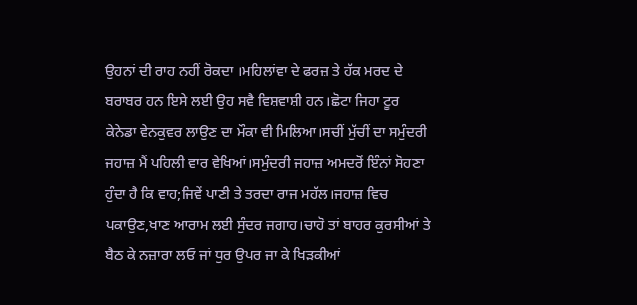ਉਹਨਾਂ ਦੀ ਰਾਹ ਨਹੀਂ ਰੋਕਦਾ ।ਮਹਿਲਾਂਵਾ ਦੇ ਫਰਜ਼ ਤੇ ਹੱਕ ਮਰਦ ਦੇ ਬਰਾਬਰ ਹਨ ਇਸੇ ਲਈ ਉਹ ਸਵੈ ਵਿਸ਼ਵਾਸ਼ੀ ਹਨ।ਛੋਟਾ ਜਿਹਾ ਟੂਰ ਕੇਨੇਡਾ ਵੇਨਕੁਵਰ ਲਾਉਣ ਦਾ ਮੌਕਾ ਵੀ ਮਿਲਿਆ।ਸਚੀਂ ਮੁੱਚੀਂ ਦਾ ਸਮੁੰਦਰੀ ਜਹਾਜ਼ ਮੈਂ ਪਹਿਲੀ ਵਾਰ ਵੇਖਿਆਂ।ਸਮੁੰਦਰੀ ਜਹਾਜ਼ ਅਮਦਰੋਂ ਇੰਨਾਂ ਸੋਹਣਾ ਹੁੰਦਾ ਹੈ ਕਿ ਵਾਹ;ਜਿਵੇਂ ਪਾਣੀ ਤੇ ਤਰਦਾ ਰਾਜ ਮਹੱਲ।ਜਹਾਜ਼ ਵਿਚ ਪਕਾਉਣ,ਖਾਣ ਆਰਾਮ ਲਈ ਸੁੰਦਰ ਜਗਾਹ।ਚਾਹੋ ਤਾਂ ਬਾਹਰ ਕੁਰਸੀਆਂ ਤੇ ਬੈਠ ਕੇ ਨਜ਼ਾਰਾ ਲਓ ਜਾਂ ਧੁਰ ਉਪਰ ਜਾ ਕੇ ਖਿੜਕੀਆਂ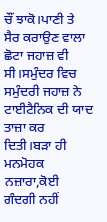ਚੌਂ ਝਾਕੋ।ਪਾਣੀ ਤੇ ਸੈਰ ਕਰਾਉਣ ਵਾਲਾ ਛੋਟਾ ਜਹਾਜ਼ ਵੀ ਸੀ।ਸਮੁੰਦਰ ਵਿਚ ਸਮੁੰਦਰੀ ਜਹਾਜ਼ ਨੇ ਟਾਈਟੈਨਿਕ ਦੀ ਯਾਦ ਤਾਜ਼ਾ ਕਰ ਦਿਤੀ।ਬੜਾ ਹੀ ਮਨਮੋਹਕ ਨਜ਼ਾਰਾ,ਕੋਈ ਗੰਦਗੀ ਨਹੀਂ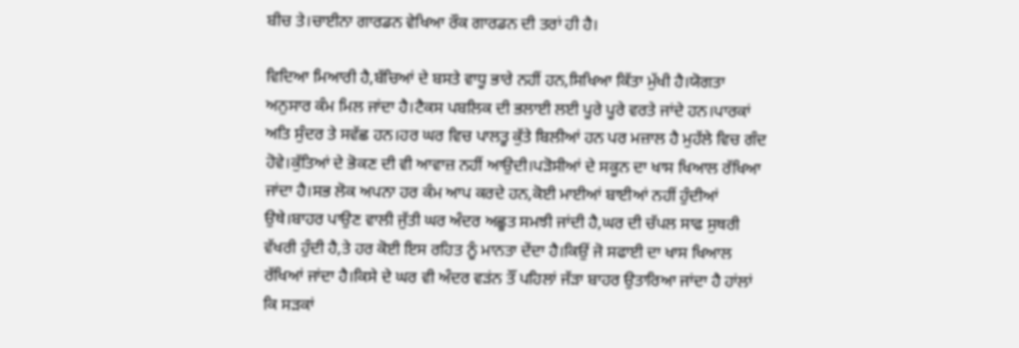ਬੀਚ ਤੇ।ਚਾਈਨਾ ਗਾਰਡਨ ਵੇਖਿਆ ਰੌਕ ਗਾਰਡਨ ਦੀ ਤਰਾਂ ਹੀ ਹੈ।

ਵਿਦਿਆ ਮਿਆਰੀ ਹੈ,ਬੱਚਿਆਂ ਦੇ ਬਸਤੇ ਵਾਧੂ ਭਾਰੇ ਨਹੀਂ ਹਨ,ਸਿਖਿਆ ਕਿੱਤਾ ਮੁੱਖੀ ਹੈ।ਯੋਗਤਾ ਅਨੁਸਾਰ ਕੰਮ ਮਿਲ ਜਾਂਦਾ ਹੈ।ਟੈਕਸ ਪਬਲਿਕ ਦੀ ਭਲਾਈ ਲਈ ਪੂਰੇ ਪੂਰੇ ਵਰਤੇ ਜਾਂਦੇ ਹਨ।ਪਾਰਕਾਂ ਅਤਿ ਸੁੰਦਰ ਤੇ ਸਵੱਛ ਹਨ।ਹਰ ਘਰ ਵਿਚ ਪਾਲਤੂ ਕੁੱਤੇ ਬਿਲੀਆਂ ਹਨ ਪਰ ਮਜ਼ਾਲ ਹੈ ਮੁਹੱਲੇ ਵਿਚ ਗੰਦ ਹੋਵੇ।ਕੁੱਤਿਆਂ ਦੇ ਭੋਕਣ ਦੀ ਵੀ ਆਵਾਜ਼ ਨਹੀਂ ਆਉਦੀ।ਪੜੋਸੀਆਂ ਦੇ ਸਕੂਨ ਦਾ ਖਾਸ ਖਿਆਲ ਰੱਖਿਆ ਜਾਂਦਾ ਹੈ।ਸਭ ਲੋਕ ਅਪਨਾ ਹਰ ਕੰਮ ਆਪ ਕਰਦੇ ਹਨ,ਕੋਈ ਮਾਈਆਂ ਬਾਈਆਂ ਨਹੀਂ ਹੁੰਦੀਆਂ ਉਥੇ।ਬਾਹਰ ਪਾਉਣ ਵਾਲੀ ਜੁੱਤੀ ਘਰ ਅੰਦਰ ਅਛੂਤ ਸਮਝੀ ਜਾਂਦੀ ਹੈ,ਘਰ ਦੀ ਚੱਪਲ ਸਾਫ ਸੁਥਰੀ ਵੱਖਰੀ ਹੁੰਦੀ ਹੈ,ਤੇ ਹਰ ਕੋਈ ਇਸ ਰਹਿਤ ਨੂੰ ਮਾਨਤਾ ਦੇਂਦਾ ਹੈ।ਕਿਉਂ ਜੋ ਸਫਾਈ ਦਾ ਖਾਸ ਖਿਆਲ ਰੱਖਿਆਂ ਜਾਂਦਾ ਹੈ।ਕਿਸੇ ਦੇ ਘਰ ਵੀ ਅੰਦਰ ਵੜਂਨ ਤੌਂ ਪਹਿਲਾਂ ਜੱੜਾ ਬਾਹਰ ਉਤਾਰਿਆ ਜਾਂਦਾ ਹੈ ਹਾਂਲਾਂ ਕਿ ਸੜਕਾਂ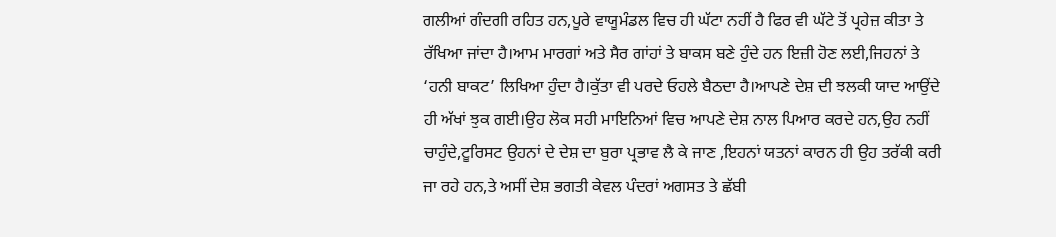ਗਲੀਆਂ ਗੰਦਗੀ ਰਹਿਤ ਹਨ,ਪੂਰੇ ਵਾਯੂਮੰਡਲ ਵਿਚ ਹੀ ਘੱਟਾ ਨਹੀਂ ਹੈ ਫਿਰ ਵੀ ਘੱਟੇ ਤੋਂ ਪ੍ਰਹੇਜ਼ ਕੀਤਾ ਤੇ ਰੱਖਿਆ ਜਾਂਦਾ ਹੈ।ਆਮ ਮਾਰਗਾਂ ਅਤੇ ਸੈਰ ਗਾਂਹਾਂ ਤੇ ਬਾਕਸ ਬਣੇ ਹੁੰਦੇ ਹਨ ਇਜ਼ੀ ਹੋਣ ਲਈ,ਜਿਹਨਾਂ ਤੇ ‘ਹਨੀ ਬਾਕਟ’ ਲਿਖਿਆ ਹੁੰਦਾ ਹੈ।ਕੁੱਤਾ ਵੀ ਪਰਦੇ ਓਹਲੇ ਬੈਠਦਾ ਹੈ।ਆਪਣੇ ਦੇਸ਼ ਦੀ ਝਲਕੀ ਯਾਦ ਆਉਂਦੇ ਹੀ ਅੱਖਾਂ ਝੁਕ ਗਈ।ਉਹ ਲੋਕ ਸਹੀ ਮਾਇਨਿਆਂ ਵਿਚ ਆਪਣੇ ਦੇਸ਼ ਨਾਲ ਪਿਆਰ ਕਰਦੇ ਹਨ,ਉਹ ਨਹੀਂ ਚਾਹੁੰਦੇ,ਟੂਰਿਸਟ ਉਹਨਾਂ ਦੇ ਦੇਸ਼ ਦਾ ਬੁਰਾ ਪ੍ਰਭਾਵ ਲੈ ਕੇ ਜਾਣ ,ਇਹਨਾਂ ਯਤਨਾਂ ਕਾਰਨ ਹੀ ਉਹ ਤਰੱਕੀ ਕਰੀ ਜਾ ਰਹੇ ਹਨ,ਤੇ ਅਸੀਂ ਦੇਸ਼ ਭਗਤੀ ਕੇਵਲ ਪੰਦਰਾਂ ਅਗਸਤ ਤੇ ਛੱਬੀ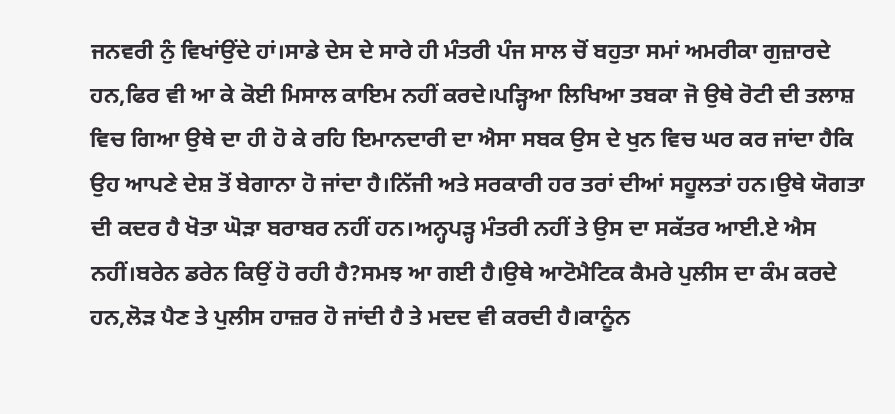ਜਨਵਰੀ ਨੁੰ ਵਿਖਾਂਉਂਦੇ ਹਾਂ।ਸਾਡੇ ਦੇਸ ਦੇ ਸਾਰੇ ਹੀ ਮੰਤਰੀ ਪੰਜ ਸਾਲ ਚੋਂ ਬਹੁਤਾ ਸਮਾਂ ਅਮਰੀਕਾ ਗੁਜ਼ਾਰਦੇ ਹਨ,ਫਿਰ ਵੀ ਆ ਕੇ ਕੋਈ ਮਿਸਾਲ ਕਾਇਮ ਨਹੀਂ ਕਰਦੇ।ਪੜ੍ਹਿਆ ਲਿਖਿਆ ਤਬਕਾ ਜੋ ਉਥੇ ਰੋਟੀ ਦੀ ਤਲਾਸ਼ ਵਿਚ ਗਿਆ ਉਥੇ ਦਾ ਹੀ ਹੋ ਕੇ ਰਹਿ ਇਮਾਨਦਾਰੀ ਦਾ ਐਸਾ ਸਬਕ ਉਸ ਦੇ ਖੁਨ ਵਿਚ ਘਰ ਕਰ ਜਾਂਦਾ ਹੈਕਿ ਉਹ ਆਪਣੇ ਦੇਸ਼ ਤੋਂ ਬੇਗਾਨਾ ਹੋ ਜਾਂਦਾ ਹੈ।ਨਿੱਜੀ ਅਤੇ ਸਰਕਾਰੀ ਹਰ ਤਰਾਂ ਦੀਆਂ ਸਹੂਲਤਾਂ ਹਨ।ਉਥੇ ਯੋਗਤਾ ਦੀ ਕਦਰ ਹੈ ਖੋਤਾ ਘੋੜਾ ਬਰਾਬਰ ਨਹੀਂ ਹਨ।ਅਨ੍ਹਪੜ੍ਹ ਮੰਤਰੀ ਨਹੀਂ ਤੇ ਉਸ ਦਾ ਸਕੱਤਰ ਆਈ.ਏ ਐਸ ਨਹੀਂ।ਬਰੇਨ ਡਰੇਨ ਕਿਉਂ ਹੋ ਰਹੀ ਹੈ?ਸਮਝ ਆ ਗਈ ਹੈ।ਉਥੇ ਆਟੋਮੈਟਿਕ ਕੈਮਰੇ ਪੁਲੀਸ ਦਾ ਕੰਮ ਕਰਦੇ ਹਨ,ਲੋੜ ਪੈਣ ਤੇ ਪੁਲੀਸ ਹਾਜ਼ਰ ਹੋ ਜਾਂਦੀ ਹੈ ਤੇ ਮਦਦ ਵੀ ਕਰਦੀ ਹੈ।ਕਾਨੂੰਨ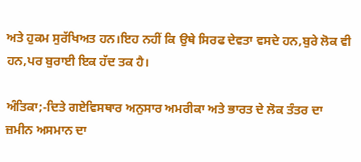ਅਤੇ ਹੁਕਮ ਸੁਰੱਖਿਅਤ ਹਨ।ਇਹ ਨਹੀਂ ਕਿ ਉਥੇ ਸਿਰਫ ਦੇਵਤਾ ਵਸਦੇ ਹਨ,ਬੁਰੇ ਲੋਕ ਵੀ ਹਨ,ਪਰ ਬੁਰਾਈ ਇਕ ਹੱਦ ਤਕ ਹੈ।

ਅੰਤਿਕਾ;-ਦਿਤੇ ਗਏਵਿਸਥਾਰ ਅਨੁਸਾਰ ਅਮਰੀਕਾ ਅਤੇ ਭਾਰਤ ਦੇ ਲੋਕ ਤੰਤਰ ਦਾ ਜ਼ਮੀਨ ਅਸਮਾਨ ਦਾ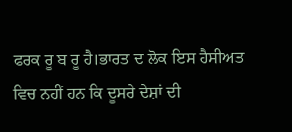ਫਰਕ ਰੂ ਬ ਰੂ ਹੈ।ਭਾਰਤ ਦ ਲੋਕ ਇਸ ਹੈਸੀਅਤ ਵਿਚ ਨਹੀਂ ਹਨ ਕਿ ਦੂਸਰੇ ਦੇਸ਼ਾਂ ਦੀ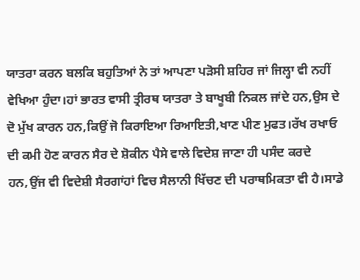ਯਾਤਰਾ ਕਰਨ ਬਲਕਿ ਬਹੁਤਿਆਂ ਨੇ ਤਾਂ ਆਪਣਾ ਪੜੋਸੀ ਸ਼ਹਿਰ ਜਾਂ ਜਿਲ੍ਹਾ ਵੀ ਨਹੀਂ ਵੇਖਿਆ ਹੁੰਦਾ।ਹਾਂ ਭਾਰਤ ਵਾਸੀ ਤ੍ਰੀਰਥ ਯਾਤਰਾ ਤੇ ਬਾਖੂਬੀ ਨਿਕਲ ਜਾਂਦੇ ਹਨ,ਉਸ ਦੇ ਦੋ ਮੁੱਖ ਕਾਰਨ ਹਨ,ਕਿਉਂ ਜੋ ਕਿਰਾਇਆ ਰਿਆਇਤੀ,ਖਾਣ ਪੀਣ ਮੁਫਤ।ਰੱਖ ਰਖਾਓ ਦੀ ਕਮੀ ਹੋਣ ਕਾਰਨ ਸੈਰ ਦੇ ਸ਼ੋਕੀਨ ਪੈਸੇ ਵਾਲੇ ਵਿਦੇਸ਼ ਜਾਣਾ ਹੀ ਪਸੰਦ ਕਰਦੇ ਹਨ,ਉਂਜ ਵੀ ਵਿਦੇਸ਼ੀ ਸੈਰਗਾਂਹਾਂ ਵਿਚ ਸੈਲਾਨੀ ਖਿੱਚਣ ਦੀ ਪਰਾਥਮਿਕਤਾ ਵੀ ਹੈ।ਸਾਡੇ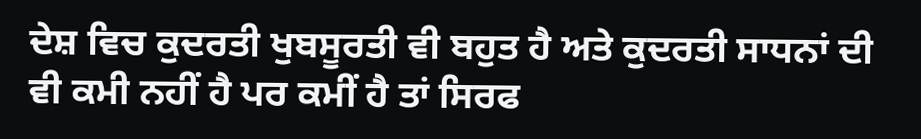ਦੇਸ਼ ਵਿਚ ਕੁਦਰਤੀ ਖੁਬਸੂਰਤੀ ਵੀ ਬਹੁਤ ਹੈ ਅਤੇ ਕੁਦਰਤੀ ਸਾਧਨਾਂ ਦੀ ਵੀ ਕਮੀ ਨਹੀਂ ਹੈ ਪਰ ਕਮੀਂ ਹੈ ਤਾਂ ਸਿਰਫ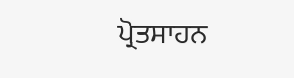ਪ੍ਰੋਤਸਾਹਨ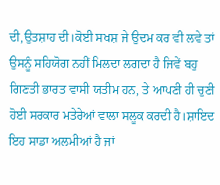ਦੀ,ਉਤਸ਼ਾਹ ਦੀ।ਕੋਈ ਸਖਸ਼ ਜੇ ਉਦਮ ਕਰ ਵੀ ਲਵੇ ਤਾਂ ਉਸਨੂੰ ਸਹਿਯੋਗ ਨਹੀਂ ਮਿਲਦਾ ਲਗਦਾ ਹੈ ਜਿਵੇਂ ਬਹੁ ਗਿਣਤੀ ਭਾਰਤ ਵਾਸੀ ਯਤੀਮ ਹਨ, ਤੇ ਆਪਣੀ ਹੀ ਚੁਣੀ ਹੋਈ ਸਰਕਾਰ ਮਤੇਰੇਆਂ ਵਾਲਾ ਸਲੂਕ ਕਰਦੀ ਹੈ।ਸ਼ਾਇਦ ਇਹ ਸਾਡਾ ਅਲਮੀਆਂ ਹੈ ਜਾਂ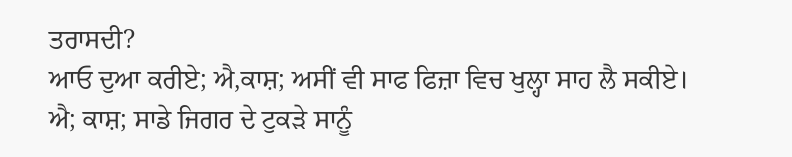ਤਰਾਸਦੀ?
ਆਓ ਦੁਆ ਕਰੀਏ; ਐ,ਕਾਸ਼; ਅਸੀਂ ਵੀ ਸਾਫ ਫਿਜ਼ਾ ਵਿਚ ਖੁਲ੍ਹਾ ਸਾਹ ਲੈ ਸਕੀਏ।
ਐ; ਕਾਸ਼; ਸਾਡੇ ਜਿਗਰ ਦੇ ਟੁਕੜੇ ਸਾਨੂੰ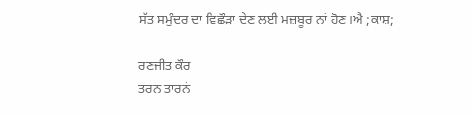ਸੱਤ ਸਮੁੰਦਰ ਦਾ ਵਿਛੌੜਾ ਦੇਣ ਲਈ ਮਜ਼ਬੂਰ ਨਾਂ ਹੋਣ।ਐ ;ਕਾਸ਼;

ਰਣਜੀਤ ਕੌਰ
ਤਰਨ ਤਾਰਨਂ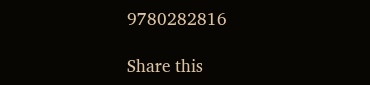9780282816

Share this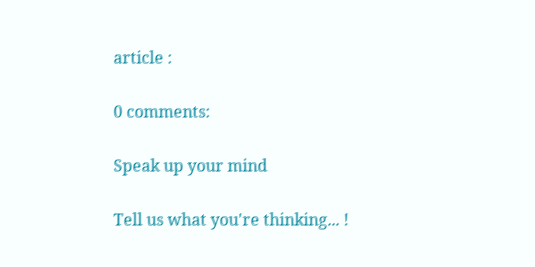article :

0 comments:

Speak up your mind

Tell us what you're thinking... !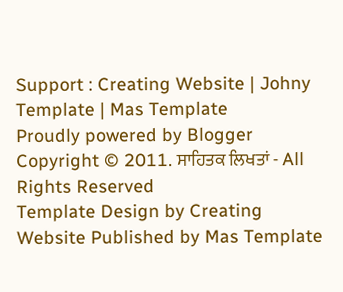Support : Creating Website | Johny Template | Mas Template
Proudly powered by Blogger
Copyright © 2011. ਸਾਹਿਤਕ ਲਿਖਤਾਂ - All Rights Reserved
Template Design by Creating Website Published by Mas Template